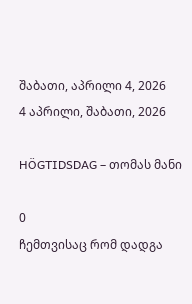შაბათი, აპრილი 4, 2026
4 აპრილი, შაბათი, 2026

HÖGTIDSDAG – თომას მანი

0
ჩემთვისაც რომ დადგა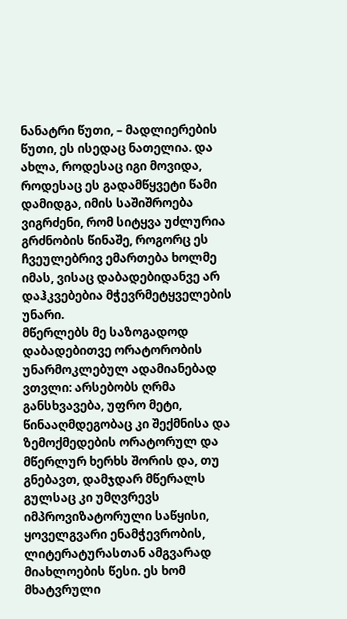ნანატრი წუთი, – მადლიერების წუთი, ეს ისედაც ნათელია. და ახლა, როდესაც იგი მოვიდა, როდესაც ეს გადამწყვეტი წამი დამიდგა, იმის საშიშროება ვიგრძენი, რომ სიტყვა უძლურია გრძნობის წინაშე, როგორც ეს ჩვეულებრივ ემართება ხოლმე იმას, ვისაც დაბადებიდანვე არ დაჰკვებებია მჭევრმეტყველების უნარი.
მწერლებს მე საზოგადოდ დაბადებითვე ორატორობის უნარმოკლებულ ადამიანებად ვთვლი: არსებობს ღრმა განსხვავება, უფრო მეტი, წინააღმდეგობაც კი შექმნისა და ზემოქმედების ორატორულ და მწერლურ ხერხს შორის და, თუ გნებავთ, დამჯდარ მწერალს გულსაც კი უმღვრევს იმპროვიზატორული საწყისი, ყოველგვარი ენამჭევრობის, ლიტერატურასთან ამგვარად მიახლოების წესი. ეს ხომ მხატვრული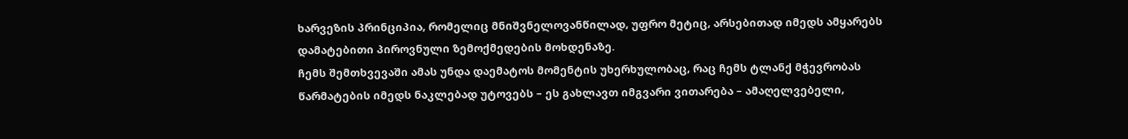ხარვეზის პრინციპია, რომელიც მნიშვნელოვანწილად, უფრო მეტიც, არსებითად იმედს ამყარებს დამატებითი პიროვნული ზემოქმედების მოხდენაზე.
ჩემს შემთხვევაში ამას უნდა დაემატოს მომენტის უხერხულობაც, რაც ჩემს ტლანქ მჭევრობას წარმატების იმედს ნაკლებად უტოვებს – ეს გახლავთ იმგვარი ვითარება – ამაღელვებელი,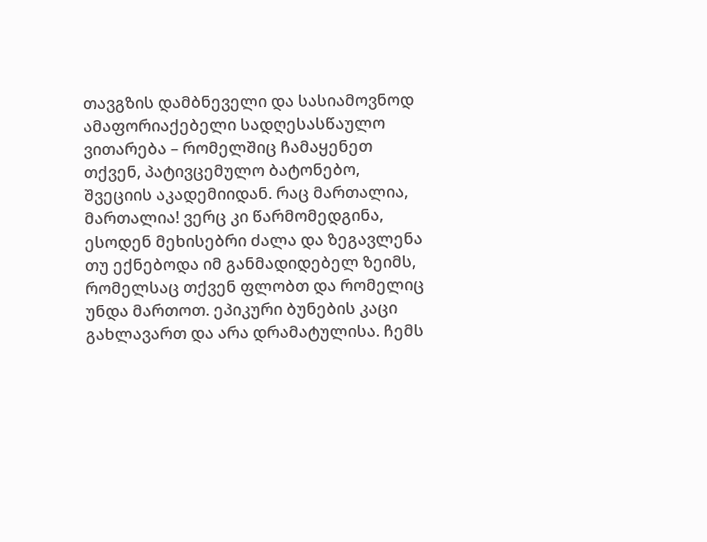თავგზის დამბნეველი და სასიამოვნოდ ამაფორიაქებელი სადღესასწაულო ვითარება – რომელშიც ჩამაყენეთ თქვენ, პატივცემულო ბატონებო, შვეციის აკადემიიდან. რაც მართალია, მართალია! ვერც კი წარმომედგინა, ესოდენ მეხისებრი ძალა და ზეგავლენა თუ ექნებოდა იმ განმადიდებელ ზეიმს, რომელსაც თქვენ ფლობთ და რომელიც უნდა მართოთ. ეპიკური ბუნების კაცი გახლავართ და არა დრამატულისა. ჩემს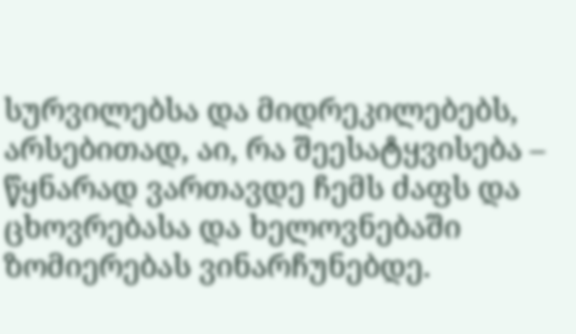სურვილებსა და მიდრეკილებებს, არსებითად, აი, რა შეესატყვისება – წყნარად ვართავდე ჩემს ძაფს და ცხოვრებასა და ხელოვნებაში ზომიერებას ვინარჩუნებდე.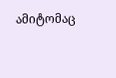ამიტომაც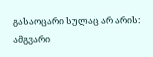გასაოცარი სულაც არ არის: ამგვარი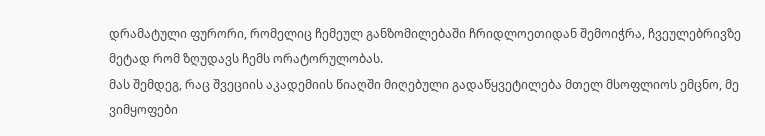დრამატული ფურორი, რომელიც ჩემეულ განზომილებაში ჩრიდლოეთიდან შემოიჭრა, ჩვეულებრივზე მეტად რომ ზღუდავს ჩემს ორატორულობას.
მას შემდეგ, რაც შვეციის აკადემიის წიაღში მიღებული გადაწყვეტილება მთელ მსოფლიოს ემცნო, მე ვიმყოფები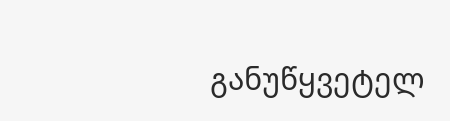განუწყვეტელ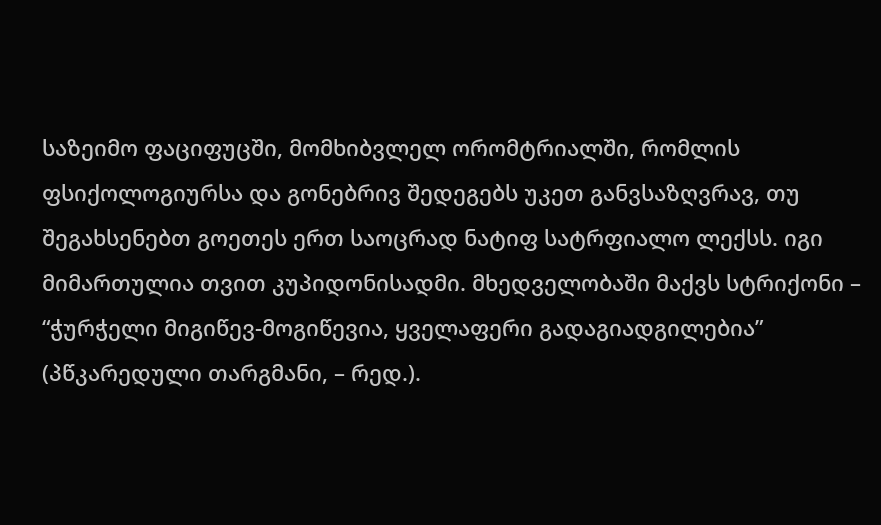საზეიმო ფაციფუცში, მომხიბვლელ ორომტრიალში, რომლის ფსიქოლოგიურსა და გონებრივ შედეგებს უკეთ განვსაზღვრავ, თუ შეგახსენებთ გოეთეს ერთ საოცრად ნატიფ სატრფიალო ლექსს. იგი მიმართულია თვით კუპიდონისადმი. მხედველობაში მაქვს სტრიქონი – “ჭურჭელი მიგიწევ-მოგიწევია, ყველაფერი გადაგიადგილებია” (პწკარედული თარგმანი, – რედ.).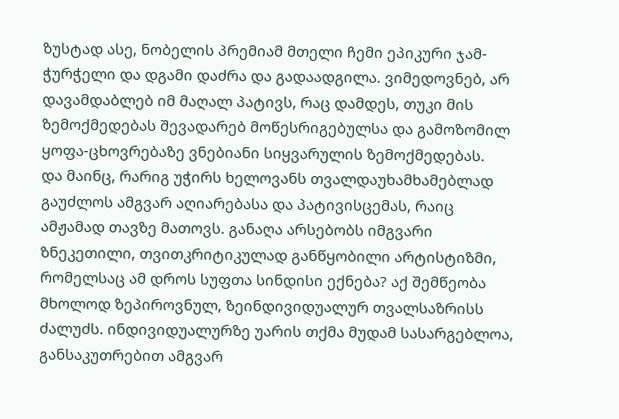ზუსტად ასე, ნობელის პრემიამ მთელი ჩემი ეპიკური ჯამ-ჭურჭელი და დგამი დაძრა და გადაადგილა. ვიმედოვნებ, არ დავამდაბლებ იმ მაღალ პატივს, რაც დამდეს, თუკი მის ზემოქმედებას შევადარებ მოწესრიგებულსა და გამოზომილ ყოფა-ცხოვრებაზე ვნებიანი სიყვარულის ზემოქმედებას.
და მაინც, რარიგ უჭირს ხელოვანს თვალდაუხამხამებლად გაუძლოს ამგვარ აღიარებასა და პატივისცემას, რაიც ამჟამად თავზე მათოვს. განაღა არსებობს იმგვარი ზნეკეთილი, თვითკრიტიკულად განწყობილი არტისტიზმი, რომელსაც ამ დროს სუფთა სინდისი ექნება? აქ შემწეობა მხოლოდ ზეპიროვნულ, ზეინდივიდუალურ თვალსაზრისს ძალუძს. ინდივიდუალურზე უარის თქმა მუდამ სასარგებლოა, განსაკუთრებით ამგვარ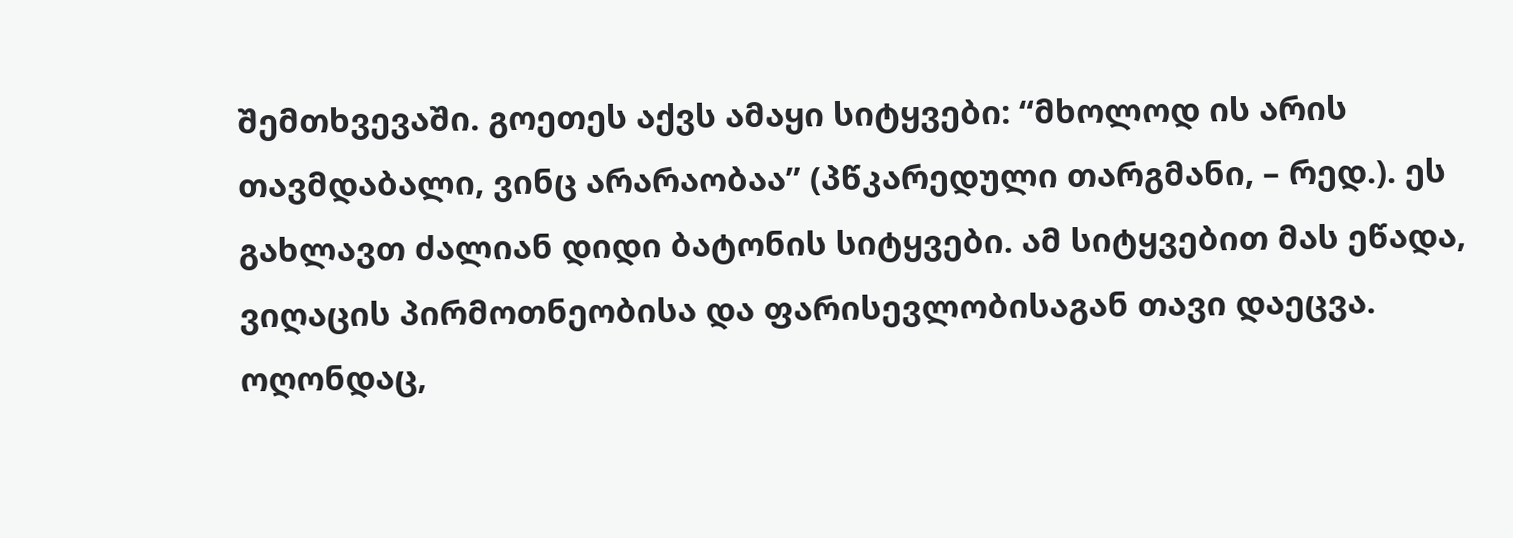შემთხვევაში. გოეთეს აქვს ამაყი სიტყვები: “მხოლოდ ის არის თავმდაბალი, ვინც არარაობაა” (პწკარედული თარგმანი, – რედ.). ეს გახლავთ ძალიან დიდი ბატონის სიტყვები. ამ სიტყვებით მას ეწადა, ვიღაცის პირმოთნეობისა და ფარისევლობისაგან თავი დაეცვა. ოღონდაც,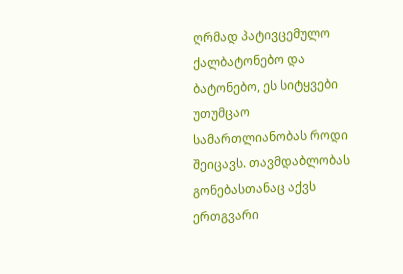ღრმად პატივცემულო ქალბატონებო და ბატონებო, ეს სიტყვები უთუმცაო სამართლიანობას როდი შეიცავს. თავმდაბლობას გონებასთანაც აქვს ერთგვარი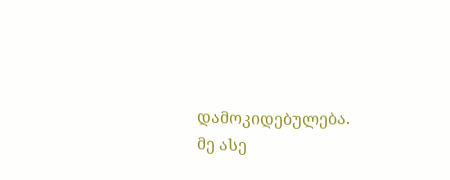დამოკიდებულება.
მე ასე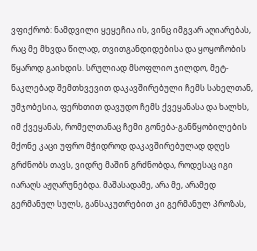ვფიქრობ: ნამდვილი ყეყეჩია ის, ვინც იმგვარ აღიარებას, რაც მე მხვდა წილად, თვითგანდიდებისა და ყოყოჩობის წყაროდ გაიხდის. სრულიად მსოფლიო ჯილდო, მეტ-ნაკლებად შემთხვევით დაკავშირებული ჩემს სახელთან, უმჯობესია, ფერხთით დავუდო ჩემს ქვეყანასა და ხალხს, იმ ქვეყანას, რომელთანაც ჩემი გონება-განწყობილების მქონე კაცი უფრო მჭიდროდ დაკავშირებულად დღეს გრძნობს თავს, ვიდრე მაშინ გრძნობდა, როდესაც იგი იარაღს აჟღარუნებდა. მაშასადამე, არა მე, არამედ გერმანულ სულს, განსაკუთრებით კი გერმანულ პროზას,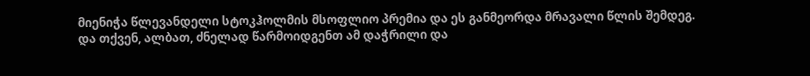მიენიჭა წლევანდელი სტოკჰოლმის მსოფლიო პრემია და ეს განმეორდა მრავალი წლის შემდეგ. და თქვენ, ალბათ, ძნელად წარმოიდგენთ ამ დაჭრილი და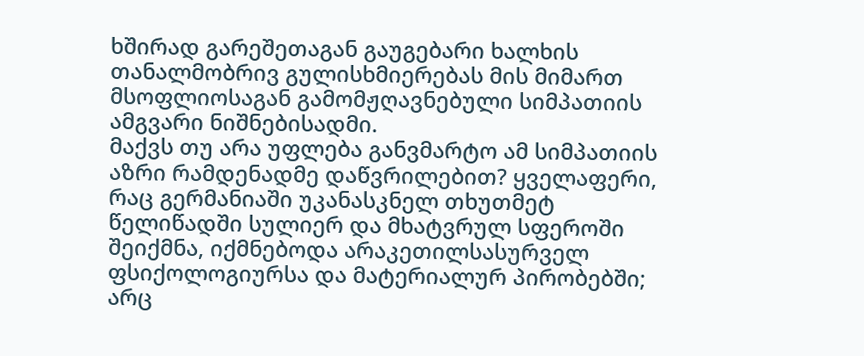ხშირად გარეშეთაგან გაუგებარი ხალხის თანალმობრივ გულისხმიერებას მის მიმართ მსოფლიოსაგან გამომჟღავნებული სიმპათიის ამგვარი ნიშნებისადმი.
მაქვს თუ არა უფლება განვმარტო ამ სიმპათიის აზრი რამდენადმე დაწვრილებით? ყველაფერი, რაც გერმანიაში უკანასკნელ თხუთმეტ წელიწადში სულიერ და მხატვრულ სფეროში შეიქმნა, იქმნებოდა არაკეთილსასურველ ფსიქოლოგიურსა და მატერიალურ პირობებში; არც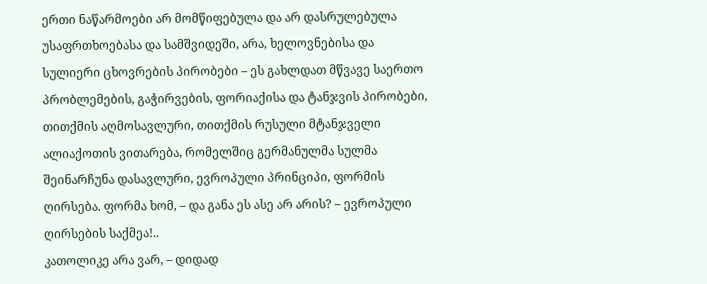ერთი ნაწარმოები არ მომწიფებულა და არ დასრულებულა უსაფრთხოებასა და სამშვიდეში, არა, ხელოვნებისა და სულიერი ცხოვრების პირობები – ეს გახლდათ მწვავე საერთო პრობლემების, გაჭირვების, ფორიაქისა და ტანჯვის პირობები, თითქმის აღმოსავლური, თითქმის რუსული მტანჯველი ალიაქოთის ვითარება, რომელშიც გერმანულმა სულმა შეინარჩუნა დასავლური, ევროპული პრინციპი, ფორმის ღირსება. ფორმა ხომ, – და განა ეს ასე არ არის? – ევროპული ღირსების საქმეა!..
კათოლიკე არა ვარ, – დიდად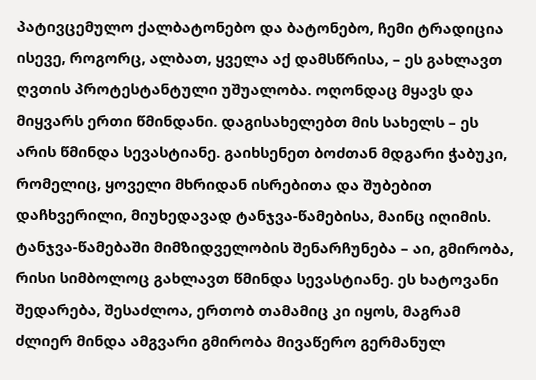პატივცემულო ქალბატონებო და ბატონებო, ჩემი ტრადიცია ისევე, როგორც, ალბათ, ყველა აქ დამსწრისა, – ეს გახლავთ ღვთის პროტესტანტული უშუალობა. ოღონდაც მყავს და მიყვარს ერთი წმინდანი. დაგისახელებთ მის სახელს – ეს არის წმინდა სევასტიანე. გაიხსენეთ ბოძთან მდგარი ჭაბუკი, რომელიც, ყოველი მხრიდან ისრებითა და შუბებით დაჩხვერილი, მიუხედავად ტანჯვა-წამებისა, მაინც იღიმის. ტანჯვა-წამებაში მიმზიდველობის შენარჩუნება – აი, გმირობა, რისი სიმბოლოც გახლავთ წმინდა სევასტიანე. ეს ხატოვანი შედარება, შესაძლოა, ერთობ თამამიც კი იყოს, მაგრამ ძლიერ მინდა ამგვარი გმირობა მივაწერო გერმანულ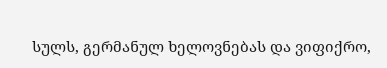სულს, გერმანულ ხელოვნებას და ვიფიქრო,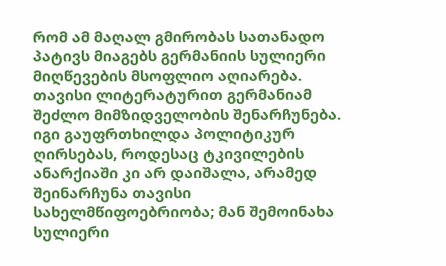რომ ამ მაღალ გმირობას სათანადო პატივს მიაგებს გერმანიის სულიერი მიღწევების მსოფლიო აღიარება.
თავისი ლიტერატურით გერმანიამ შეძლო მიმზიდველობის შენარჩუნება. იგი გაუფრთხილდა პოლიტიკურ ღირსებას, როდესაც ტკივილების ანარქიაში კი არ დაიშალა, არამედ შეინარჩუნა თავისი სახელმწიფოებრიობა; მან შემოინახა სულიერი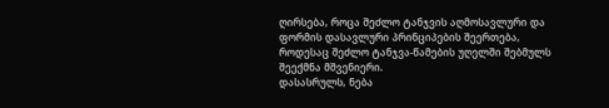ღირსება, როცა შეძლო ტანჯვის აღმოსავლური და ფორმის დასავლური პრინციპების შეერთება, როდესაც შეძლო ტანჯვა-წამების უღელში შებმულს შეექმნა მშვენიერი.
დასასრულს, ნება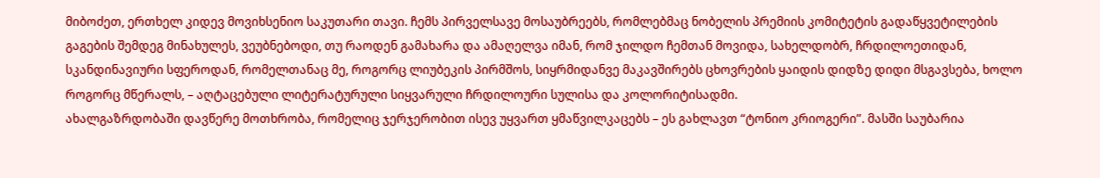მიბოძეთ, ერთხელ კიდევ მოვიხსენიო საკუთარი თავი. ჩემს პირველსავე მოსაუბრეებს, რომლებმაც ნობელის პრემიის კომიტეტის გადაწყვეტილების გაგების შემდეგ მინახულეს, ვეუბნებოდი, თუ რაოდენ გამახარა და ამაღელვა იმან, რომ ჯილდო ჩემთან მოვიდა, სახელდობრ, ჩრდილოეთიდან, სკანდინავიური სფეროდან, რომელთანაც მე, როგორც ლიუბეკის პირმშოს, სიყრმიდანვე მაკავშირებს ცხოვრების ყაიდის დიდზე დიდი მსგავსება, ხოლო როგორც მწერალს, – აღტაცებული ლიტერატურული სიყვარული ჩრდილოური სულისა და კოლორიტისადმი.
ახალგაზრდობაში დავწერე მოთხრობა, რომელიც ჯერჯერობით ისევ უყვართ ყმაწვილკაცებს – ეს გახლავთ “ტონიო კრიოგერი”. მასში საუბარია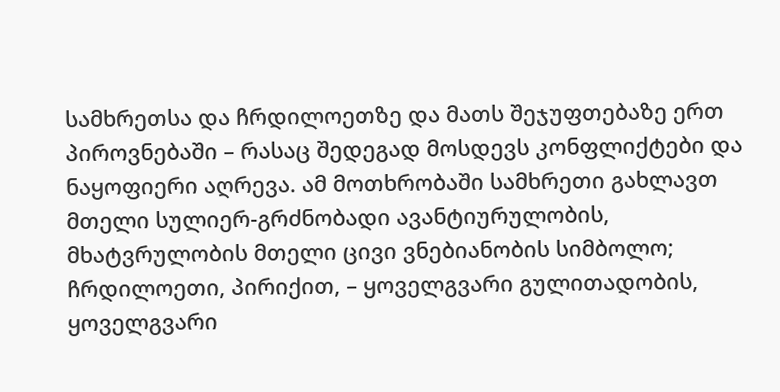სამხრეთსა და ჩრდილოეთზე და მათს შეჯუფთებაზე ერთ პიროვნებაში – რასაც შედეგად მოსდევს კონფლიქტები და ნაყოფიერი აღრევა. ამ მოთხრობაში სამხრეთი გახლავთ მთელი სულიერ-გრძნობადი ავანტიურულობის, მხატვრულობის მთელი ცივი ვნებიანობის სიმბოლო; ჩრდილოეთი, პირიქით, – ყოველგვარი გულითადობის, ყოველგვარი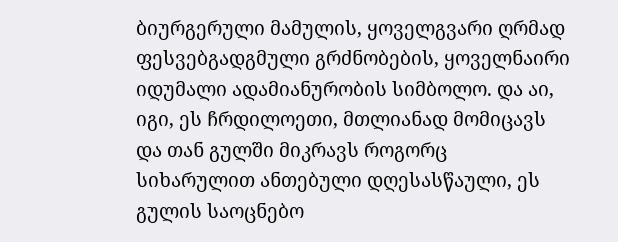ბიურგერული მამულის, ყოველგვარი ღრმად ფესვებგადგმული გრძნობების, ყოველნაირი იდუმალი ადამიანურობის სიმბოლო. და აი, იგი, ეს ჩრდილოეთი, მთლიანად მომიცავს და თან გულში მიკრავს როგორც სიხარულით ანთებული დღესასწაული, ეს გულის საოცნებო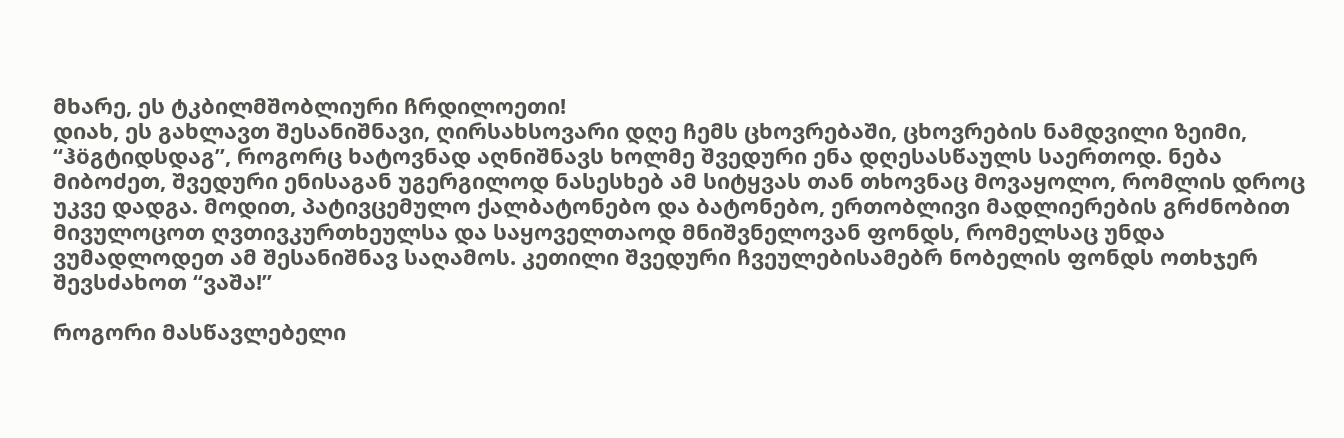მხარე, ეს ტკბილმშობლიური ჩრდილოეთი!
დიახ, ეს გახლავთ შესანიშნავი, ღირსახსოვარი დღე ჩემს ცხოვრებაში, ცხოვრების ნამდვილი ზეიმი, “ჰöგტიდსდაგ”, როგორც ხატოვნად აღნიშნავს ხოლმე შვედური ენა დღესასწაულს საერთოდ. ნება მიბოძეთ, შვედური ენისაგან უგერგილოდ ნასესხებ ამ სიტყვას თან თხოვნაც მოვაყოლო, რომლის დროც უკვე დადგა. მოდით, პატივცემულო ქალბატონებო და ბატონებო, ერთობლივი მადლიერების გრძნობით მივულოცოთ ღვთივკურთხეულსა და საყოველთაოდ მნიშვნელოვან ფონდს, რომელსაც უნდა ვუმადლოდეთ ამ შესანიშნავ საღამოს. კეთილი შვედური ჩვეულებისამებრ ნობელის ფონდს ოთხჯერ შევსძახოთ “ვაშა!”

როგორი მასწავლებელი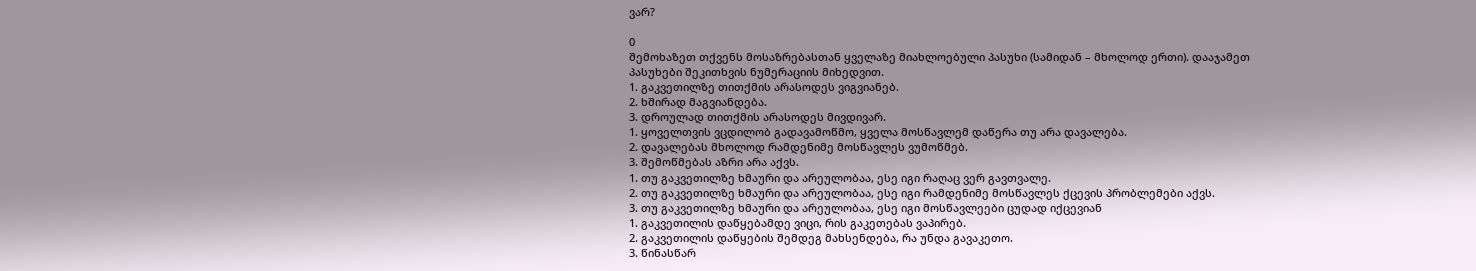ვარ?

0
შემოხაზეთ თქვენს მოსაზრებასთან ყველაზე მიახლოებული პასუხი (სამიდან – მხოლოდ ერთი). დააჯამეთ პასუხები შეკითხვის ნუმერაციის მიხედვით.
1. გაკვეთილზე თითქმის არასოდეს ვიგვიანებ.
2. ხშირად მაგვიანდება.
3. დროულად თითქმის არასოდეს მივდივარ.
1. ყოველთვის ვცდილობ გადავამოწმო, ყველა მოსწავლემ დაწერა თუ არა დავალება.
2. დავალებას მხოლოდ რამდენიმე მოსწავლეს ვუმოწმებ.
3. შემოწმებას აზრი არა აქვს.
1. თუ გაკვეთილზე ხმაური და არეულობაა, ესე იგი რაღაც ვერ გავთვალე.
2. თუ გაკვეთილზე ხმაური და არეულობაა, ესე იგი რამდენიმე მოსწავლეს ქცევის პრობლემები აქვს.
3. თუ გაკვეთილზე ხმაური და არეულობაა, ესე იგი მოსწავლეები ცუდად იქცევიან
1. გაკვეთილის დაწყებამდე ვიცი, რის გაკეთებას ვაპირებ.
2. გაკვეთილის დაწყების შემდეგ მახსენდება, რა უნდა გავაკეთო.
3. წინასწარ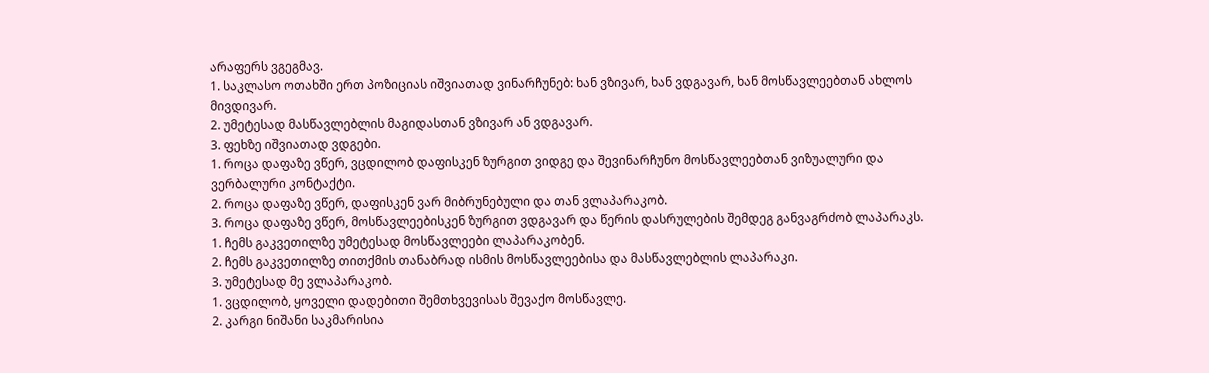არაფერს ვგეგმავ.
1. საკლასო ოთახში ერთ პოზიციას იშვიათად ვინარჩუნებ: ხან ვზივარ, ხან ვდგავარ, ხან მოსწავლეებთან ახლოს მივდივარ.
2. უმეტესად მასწავლებლის მაგიდასთან ვზივარ ან ვდგავარ.
3. ფეხზე იშვიათად ვდგები.
1. როცა დაფაზე ვწერ, ვცდილობ დაფისკენ ზურგით ვიდგე და შევინარჩუნო მოსწავლეებთან ვიზუალური და ვერბალური კონტაქტი.
2. როცა დაფაზე ვწერ, დაფისკენ ვარ მიბრუნებული და თან ვლაპარაკობ.
3. როცა დაფაზე ვწერ, მოსწავლეებისკენ ზურგით ვდგავარ და წერის დასრულების შემდეგ განვაგრძობ ლაპარაკს.
1. ჩემს გაკვეთილზე უმეტესად მოსწავლეები ლაპარაკობენ.
2. ჩემს გაკვეთილზე თითქმის თანაბრად ისმის მოსწავლეებისა და მასწავლებლის ლაპარაკი.
3. უმეტესად მე ვლაპარაკობ.
1. ვცდილობ, ყოველი დადებითი შემთხვევისას შევაქო მოსწავლე.
2. კარგი ნიშანი საკმარისია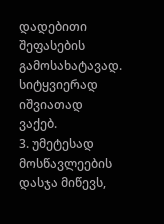დადებითი შეფასების გამოსახატავად. სიტყვიერად იშვიათად ვაქებ.
3. უმეტესად მოსწავლეების დასჯა მიწევს,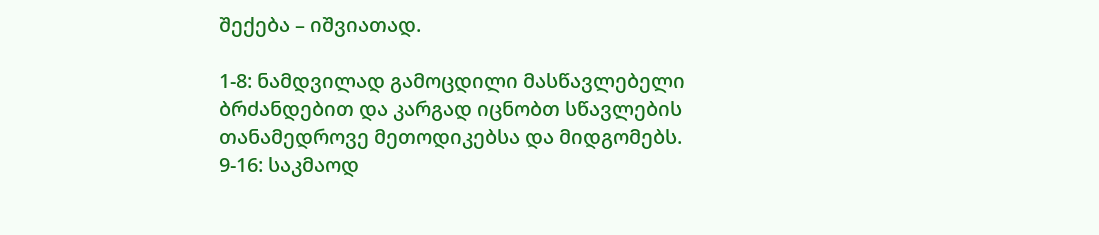შექება – იშვიათად.

1-8: ნამდვილად გამოცდილი მასწავლებელი ბრძანდებით და კარგად იცნობთ სწავლების თანამედროვე მეთოდიკებსა და მიდგომებს.
9-16: საკმაოდ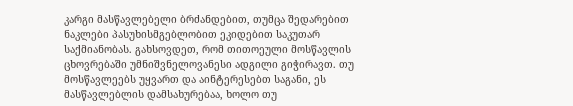კარგი მასწავლებელი ბრძანდებით, თუმცა შედარებით ნაკლები პასუხისმგებლობით ეკიდებით საკუთარ საქმიანობას. გახსოვდეთ, რომ თითოეული მოსწავლის ცხოვრებაში უმნიშვნელოვანესი ადგილი გიჭირავთ. თუ მოსწავლეებს უყვართ და აინტერესებთ საგანი, ეს მასწავლებლის დამსახურებაა, ხოლო თუ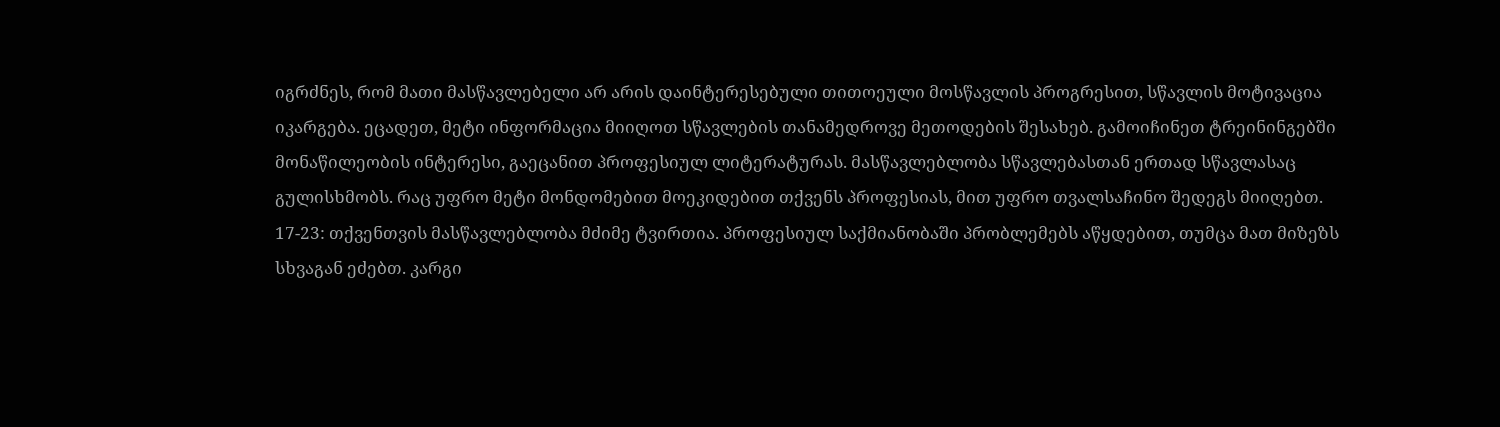იგრძნეს, რომ მათი მასწავლებელი არ არის დაინტერესებული თითოეული მოსწავლის პროგრესით, სწავლის მოტივაცია იკარგება. ეცადეთ, მეტი ინფორმაცია მიიღოთ სწავლების თანამედროვე მეთოდების შესახებ. გამოიჩინეთ ტრეინინგებში მონაწილეობის ინტერესი, გაეცანით პროფესიულ ლიტერატურას. მასწავლებლობა სწავლებასთან ერთად სწავლასაც გულისხმობს. რაც უფრო მეტი მონდომებით მოეკიდებით თქვენს პროფესიას, მით უფრო თვალსაჩინო შედეგს მიიღებთ.
17-23: თქვენთვის მასწავლებლობა მძიმე ტვირთია. პროფესიულ საქმიანობაში პრობლემებს აწყდებით, თუმცა მათ მიზეზს სხვაგან ეძებთ. კარგი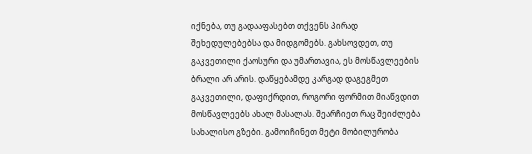იქნება, თუ გადააფასებთ თქვენს პირად შეხედულებებსა და მიდგომებს. გახსოვდეთ, თუ გაკვეთილი ქაოსური და უმართავია, ეს მოსწავლეების ბრალი არ არის. დაწყებამდე კარგად დაგეგმეთ გაკვეთილი, დაფიქრდით, როგორი ფორმით მიაწვდით მოსწავლეებს ახალ მასალას. შეარჩიეთ რაც შეიძლება სახალისო გზები. გამოიჩინეთ მეტი მობილურობა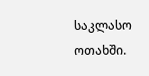საკლასო ოთახში.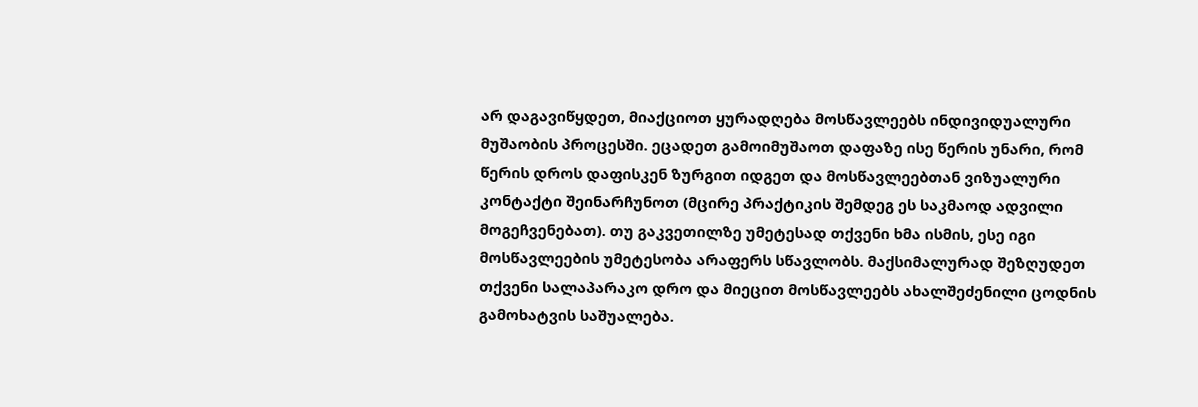არ დაგავიწყდეთ, მიაქციოთ ყურადღება მოსწავლეებს ინდივიდუალური მუშაობის პროცესში. ეცადეთ გამოიმუშაოთ დაფაზე ისე წერის უნარი, რომ წერის დროს დაფისკენ ზურგით იდგეთ და მოსწავლეებთან ვიზუალური კონტაქტი შეინარჩუნოთ (მცირე პრაქტიკის შემდეგ ეს საკმაოდ ადვილი მოგეჩვენებათ). თუ გაკვეთილზე უმეტესად თქვენი ხმა ისმის, ესე იგი მოსწავლეების უმეტესობა არაფერს სწავლობს. მაქსიმალურად შეზღუდეთ თქვენი სალაპარაკო დრო და მიეცით მოსწავლეებს ახალშეძენილი ცოდნის გამოხატვის საშუალება.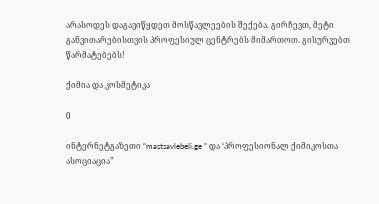არასოდეს დაგავიწყდეთ მოსწავლეების შექება. გირჩევთ, მეტი განვითარებისთვის პროფესიულ ცენტრებს მიმართოთ. გისურვებთ წარმატებებს!

ქიმია და კოსმეტიკა

0

ინტერნეტგაზეთი “mastsavlebeli.ge ” და ‘პროფესიონალ ქიმიკოსთა ასოციაცია”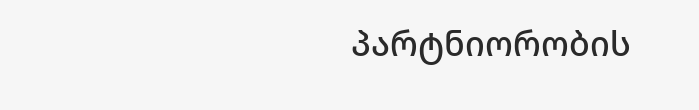პარტნიორობის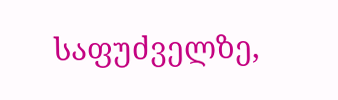საფუძველზე,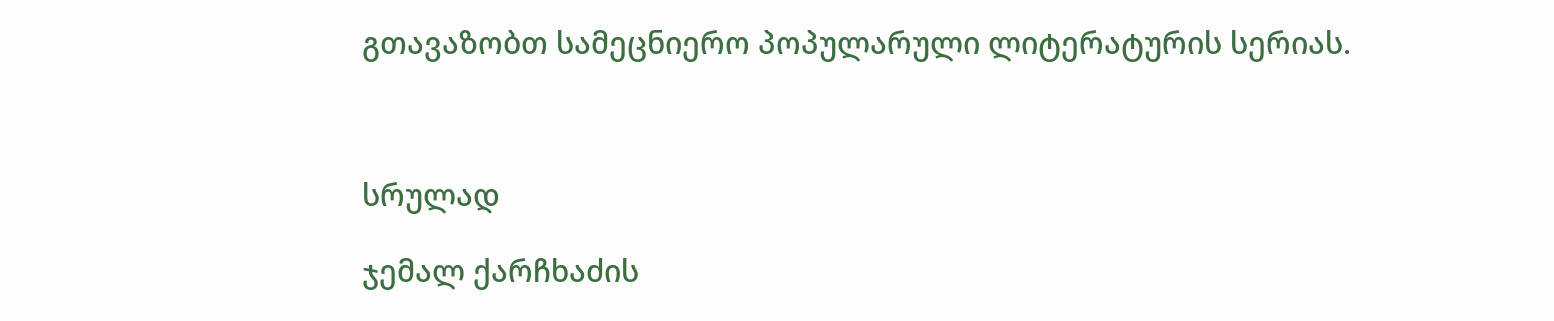გთავაზობთ სამეცნიერო პოპულარული ლიტერატურის სერიას.



სრულად

ჯემალ ქარჩხაძის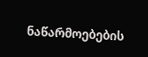ნაწარმოებების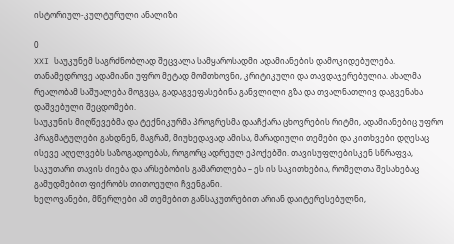ისტორიულ-კულტურული ანალიზი

0
XXI საუკუნემ საგრძნობლად შეცვალა სამყაროსადმი ადამიანების დამოკიდებულება. თანამედროვე ადამიანი უფრო მეტად მომთხოვნი, კრიტიკული და თავდაჯერებულია. ახალმა რეალობამ საშუალება მოგვცა, გადაგვეფასებინა განვლილი გზა და თვალნათლივ დაგვენახა დაშვებული შეცდომები.
საუკუნის მიღწევებმა და ტექნიკურმა პროგრესმა დააჩქარა ცხოვრების რიტმი, ადამიანებიც უფრო პრაგმატულები გახდნენ, მაგრამ, მიუხედავად ამისა, მარადიული თემები და კითხვები დღესაც ისევე აღელვებს საზოგადოებას, როგორც ადრეულ ეპოქებში. თავისუფლებისკენ სწრაფვა, საკუთარი თავის ძიება და არსებობის გამართლება – ეს ის საკითხებია, რომელთა შესახებაც გამუდმებით ფიქრობს თითოეული ჩვენგანი.
ხელოვანები, მწერლები ამ თემებით განსაკუთრებით არიან დაიტერესებულნი,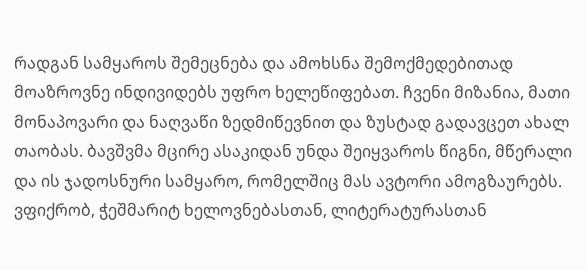რადგან სამყაროს შემეცნება და ამოხსნა შემოქმედებითად მოაზროვნე ინდივიდებს უფრო ხელეწიფებათ. ჩვენი მიზანია, მათი მონაპოვარი და ნაღვაწი ზედმიწევნით და ზუსტად გადავცეთ ახალ თაობას. ბავშვმა მცირე ასაკიდან უნდა შეიყვაროს წიგნი, მწერალი და ის ჯადოსნური სამყარო, რომელშიც მას ავტორი ამოგზაურებს. ვფიქრობ, ჭეშმარიტ ხელოვნებასთან, ლიტერატურასთან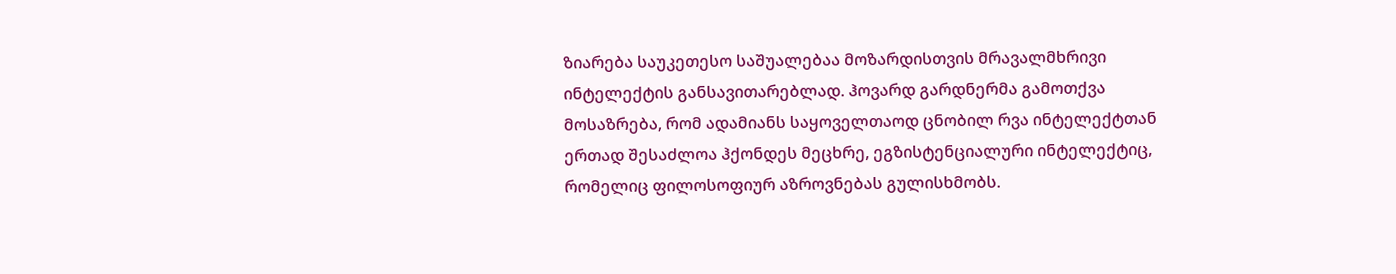ზიარება საუკეთესო საშუალებაა მოზარდისთვის მრავალმხრივი ინტელექტის განსავითარებლად. ჰოვარდ გარდნერმა გამოთქვა მოსაზრება, რომ ადამიანს საყოველთაოდ ცნობილ რვა ინტელექტთან ერთად შესაძლოა ჰქონდეს მეცხრე, ეგზისტენციალური ინტელექტიც, რომელიც ფილოსოფიურ აზროვნებას გულისხმობს.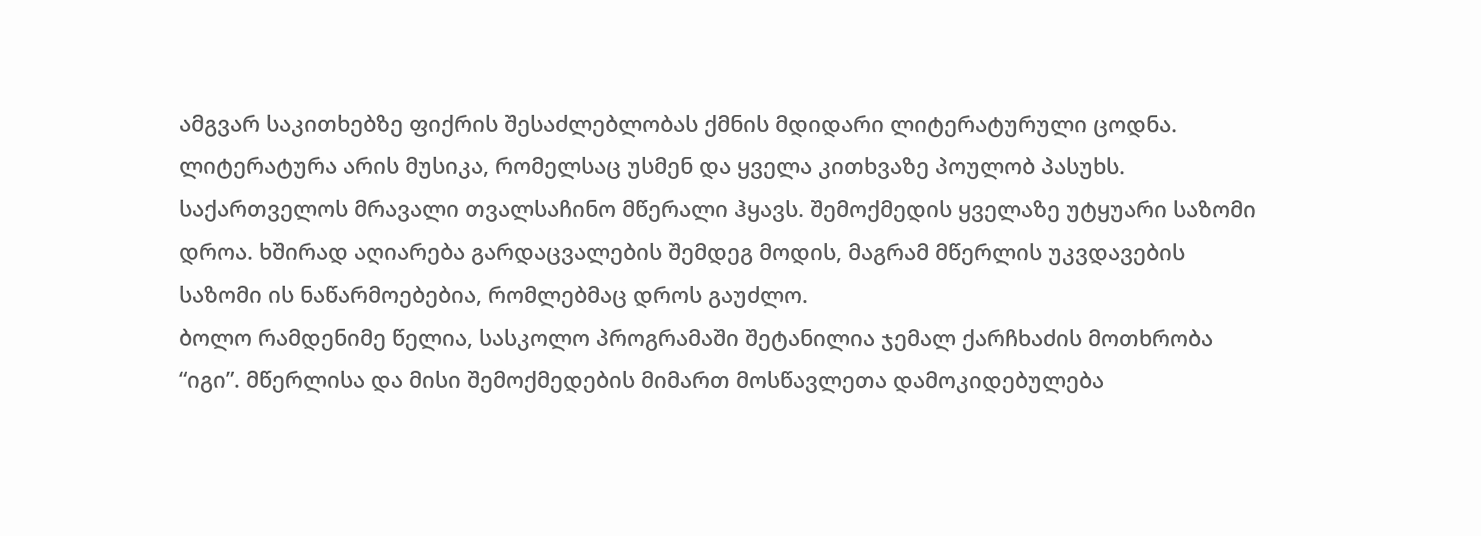ამგვარ საკითხებზე ფიქრის შესაძლებლობას ქმნის მდიდარი ლიტერატურული ცოდნა. ლიტერატურა არის მუსიკა, რომელსაც უსმენ და ყველა კითხვაზე პოულობ პასუხს.
საქართველოს მრავალი თვალსაჩინო მწერალი ჰყავს. შემოქმედის ყველაზე უტყუარი საზომი დროა. ხშირად აღიარება გარდაცვალების შემდეგ მოდის, მაგრამ მწერლის უკვდავების საზომი ის ნაწარმოებებია, რომლებმაც დროს გაუძლო.
ბოლო რამდენიმე წელია, სასკოლო პროგრამაში შეტანილია ჯემალ ქარჩხაძის მოთხრობა “იგი”. მწერლისა და მისი შემოქმედების მიმართ მოსწავლეთა დამოკიდებულება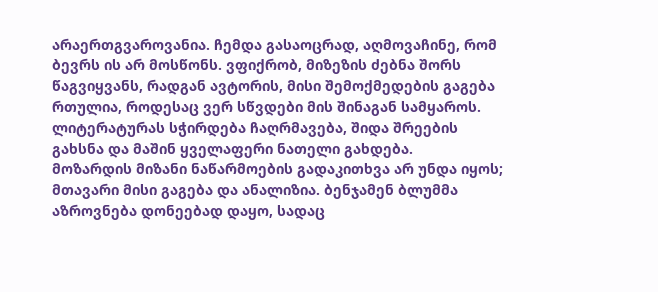არაერთგვაროვანია. ჩემდა გასაოცრად, აღმოვაჩინე, რომ ბევრს ის არ მოსწონს. ვფიქრობ, მიზეზის ძებნა შორს წაგვიყვანს, რადგან ავტორის, მისი შემოქმედების გაგება რთულია, როდესაც ვერ სწვდები მის შინაგან სამყაროს. ლიტერატურას სჭირდება ჩაღრმავება, შიდა შრეების გახსნა და მაშინ ყველაფერი ნათელი გახდება.
მოზარდის მიზანი ნაწარმოების გადაკითხვა არ უნდა იყოს; მთავარი მისი გაგება და ანალიზია. ბენჯამენ ბლუმმა აზროვნება დონეებად დაყო, სადაც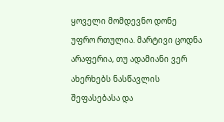ყოველი მომდევნო დონე უფრო რთულია. მარტივი ცოდნა არაფერია, თუ ადამიანი ვერ ახერხებს ნასწავლის შეფასებასა და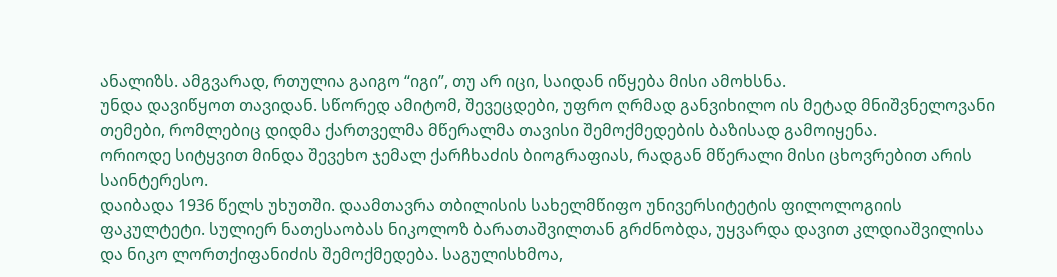ანალიზს. ამგვარად, რთულია გაიგო “იგი”, თუ არ იცი, საიდან იწყება მისი ამოხსნა.
უნდა დავიწყოთ თავიდან. სწორედ ამიტომ, შევეცდები, უფრო ღრმად განვიხილო ის მეტად მნიშვნელოვანი თემები, რომლებიც დიდმა ქართველმა მწერალმა თავისი შემოქმედების ბაზისად გამოიყენა.
ორიოდე სიტყვით მინდა შევეხო ჯემალ ქარჩხაძის ბიოგრაფიას, რადგან მწერალი მისი ცხოვრებით არის საინტერესო.
დაიბადა 1936 წელს უხუთში. დაამთავრა თბილისის სახელმწიფო უნივერსიტეტის ფილოლოგიის ფაკულტეტი. სულიერ ნათესაობას ნიკოლოზ ბარათაშვილთან გრძნობდა, უყვარდა დავით კლდიაშვილისა და ნიკო ლორთქიფანიძის შემოქმედება. საგულისხმოა,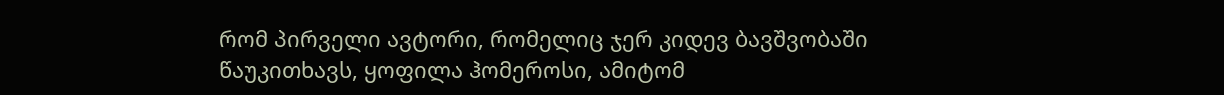რომ პირველი ავტორი, რომელიც ჯერ კიდევ ბავშვობაში წაუკითხავს, ყოფილა ჰომეროსი, ამიტომ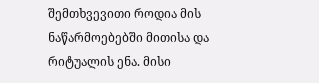შემთხვევითი როდია მის ნაწარმოებებში მითისა და რიტუალის ენა. მისი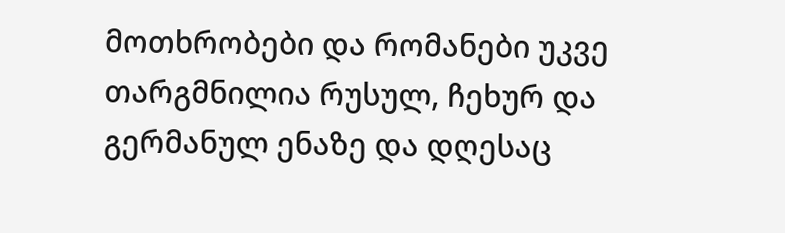მოთხრობები და რომანები უკვე თარგმნილია რუსულ, ჩეხურ და გერმანულ ენაზე და დღესაც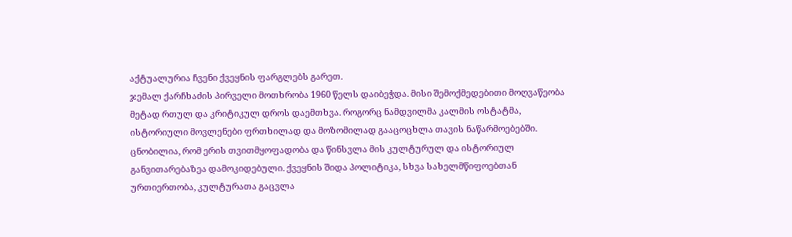აქტუალურია ჩვენი ქვეყნის ფარგლებს გარეთ.
ჯემალ ქარჩხაძის პირველი მოთხრობა 1960 წელს დაიბეჭდა. მისი შემოქმედებითი მოღვაწეობა მეტად რთულ და კრიტიკულ დროს დაემთხვა. როგორც ნამდვილმა კალმის ოსტატმა, ისტორიული მოვლენები ფრთხილად და მოზომილად გააცოცხლა თავის ნაწარმოებებში. ცნობილია, რომ ერის თვითმყოფადობა და წინსვლა მის კულტურულ და ისტორიულ განვითარებაზეა დამოკიდებული. ქვეყნის შიდა პოლიტიკა, სხვა სახელმწიფოებთან ურთიერთობა, კულტურათა გაცვლა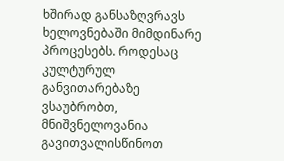ხშირად განსაზღვრავს ხელოვნებაში მიმდინარე პროცესებს. როდესაც კულტურულ განვითარებაზე ვსაუბრობთ, მნიშვნელოვანია გავითვალისწინოთ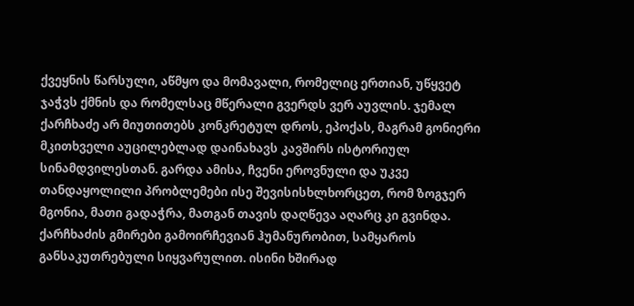ქვეყნის წარსული, აწმყო და მომავალი, რომელიც ერთიან, უწყვეტ ჯაჭვს ქმნის და რომელსაც მწერალი გვერდს ვერ აუვლის. ჯემალ ქარჩხაძე არ მიუთითებს კონკრეტულ დროს, ეპოქას, მაგრამ გონიერი მკითხველი აუცილებლად დაინახავს კავშირს ისტორიულ სინამდვილესთან. გარდა ამისა, ჩვენი ეროვნული და უკვე თანდაყოლილი პრობლემები ისე შევისისხლხორცეთ, რომ ზოგჯერ მგონია, მათი გადაჭრა, მათგან თავის დაღწევა აღარც კი გვინდა.
ქარჩხაძის გმირები გამოირჩევიან ჰუმანურობით, სამყაროს განსაკუთრებული სიყვარულით. ისინი ხშირად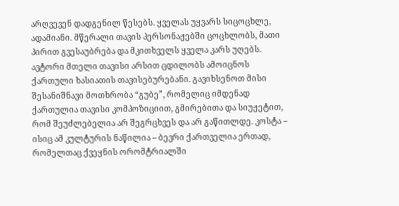არღვევენ დადგენილ წესებს. ყველას უყვარს სიცოცხლე, ადამიანი. მწერალი თავის პერსონაჟებში ცოცხლობს, მათი პირით გვესაუბრება და მკითხველს ყველა კარს უღებს.
ავტორი მთელი თავისი არსით ცდილობს ამოიცნოს ქართული ხასიათის თავისებურებანი. გავიხსენოთ მისი შესანიშნავი მოთხრობა “გუბე”, რომელიც იმდენად ქართულია თავისი კომპოზიციით, გმირებითა და სიუჟეტით, რომ შეუძლებელია არ შეგრცხვეს და არ გაწითლდე. კოსტა – ისიც ამ კულტურის ნაწილია – ბევრი ქართველია ერთად, რომელთაც ქვეყნის ორომტრიალში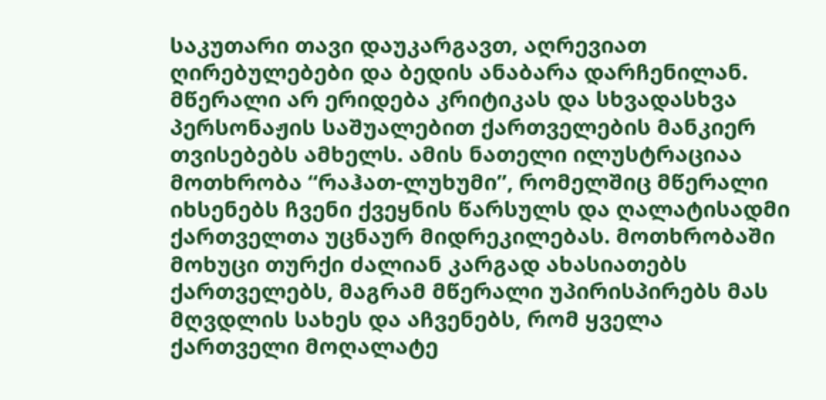საკუთარი თავი დაუკარგავთ, აღრევიათ ღირებულებები და ბედის ანაბარა დარჩენილან.
მწერალი არ ერიდება კრიტიკას და სხვადასხვა პერსონაჟის საშუალებით ქართველების მანკიერ თვისებებს ამხელს. ამის ნათელი ილუსტრაციაა მოთხრობა “რაჰათ-ლუხუმი”, რომელშიც მწერალი იხსენებს ჩვენი ქვეყნის წარსულს და ღალატისადმი ქართველთა უცნაურ მიდრეკილებას. მოთხრობაში მოხუცი თურქი ძალიან კარგად ახასიათებს ქართველებს, მაგრამ მწერალი უპირისპირებს მას მღვდლის სახეს და აჩვენებს, რომ ყველა ქართველი მოღალატე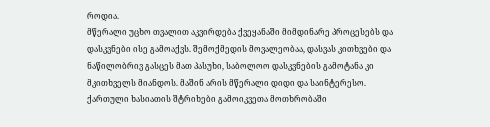როდია.
მწერალი უცხო თვალით აკვირდება ქვეყანაში მიმდინარე პროცესებს და დასკვნები ისე გამოაქვს. შემოქმედის მოვალეობაა, დასვას კითხვები და ნაწილობრივ გასცეს მათ პასუხი, საბოლოო დასკვნების გამოტანა კი მკითხველს მიანდოს. მაშინ არის მწერალი დიდი და საინტერესო.
ქართული ხასიათის შტრიხები გამოიკვეთა მოთხრობაში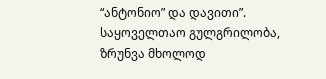“ანტონიო” და დავითი”. საყოველთაო გულგრილობა, ზრუნვა მხოლოდ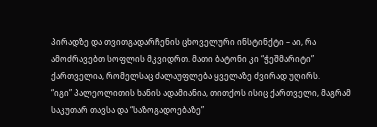პირადზე და თვითგადარჩენის ცხოველური ინსტინქტი – აი, რა ამოძრავებთ სოფლის მკვიდრთ. მათი ბატონი კი “ჭეშმარიტი” ქართველია, რომელსაც ძალაუფლება ყველაზე ძვირად უღირს.
“იგი” პალეოლითის ხანის ადამიანია, თითქოს ისიც ქართველი, მაგრამ საკუთარ თავსა და “საზოგადოებაზე”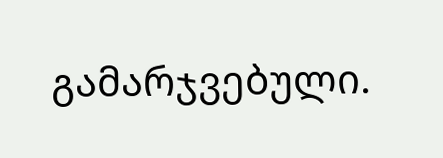გამარჯვებული.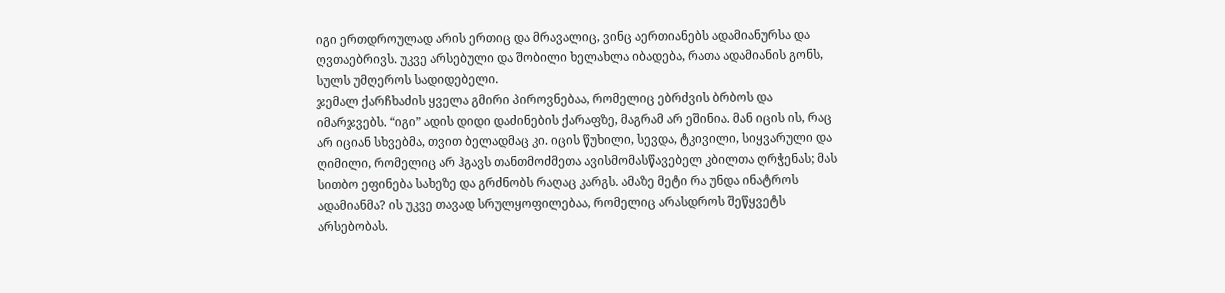იგი ერთდროულად არის ერთიც და მრავალიც, ვინც აერთიანებს ადამიანურსა და ღვთაებრივს. უკვე არსებული და შობილი ხელახლა იბადება, რათა ადამიანის გონს, სულს უმღეროს სადიდებელი.
ჯემალ ქარჩხაძის ყველა გმირი პიროვნებაა, რომელიც ებრძვის ბრბოს და იმარჯვებს. “იგი” ადის დიდი დაძინების ქარაფზე, მაგრამ არ ეშინია. მან იცის ის, რაც არ იციან სხვებმა, თვით ბელადმაც კი. იცის წუხილი, სევდა, ტკივილი, სიყვარული და ღიმილი, რომელიც არ ჰგავს თანთმოძმეთა ავისმომასწავებელ კბილთა ღრჭენას; მას სითბო ეფინება სახეზე და გრძნობს რაღაც კარგს. ამაზე მეტი რა უნდა ინატროს ადამიანმა? ის უკვე თავად სრულყოფილებაა, რომელიც არასდროს შეწყვეტს არსებობას.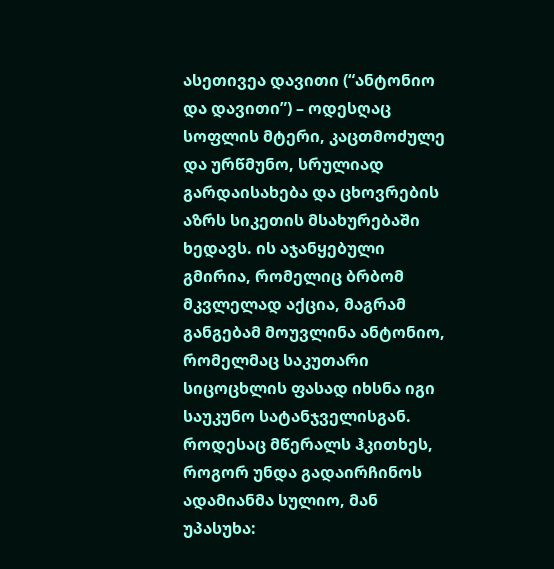ასეთივეა დავითი (“ანტონიო და დავითი”) – ოდესღაც სოფლის მტერი, კაცთმოძულე და ურწმუნო, სრულიად გარდაისახება და ცხოვრების აზრს სიკეთის მსახურებაში ხედავს. ის აჯანყებული გმირია, რომელიც ბრბომ მკვლელად აქცია, მაგრამ განგებამ მოუვლინა ანტონიო, რომელმაც საკუთარი სიცოცხლის ფასად იხსნა იგი საუკუნო სატანჯველისგან.
როდესაც მწერალს ჰკითხეს, როგორ უნდა გადაირჩინოს ადამიანმა სულიო, მან უპასუხა: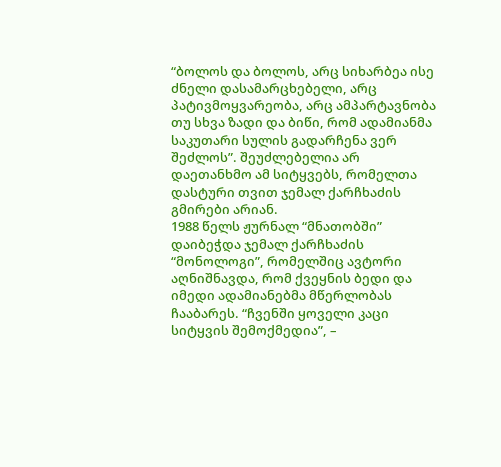“ბოლოს და ბოლოს, არც სიხარბეა ისე ძნელი დასამარცხებელი, არც პატივმოყვარეობა, არც ამპარტავნობა თუ სხვა ზადი და ბიწი, რომ ადამიანმა საკუთარი სულის გადარჩენა ვერ შეძლოს”. შეუძლებელია არ დაეთანხმო ამ სიტყვებს, რომელთა დასტური თვით ჯემალ ქარჩხაძის გმირები არიან.
1988 წელს ჟურნალ “მნათობში” დაიბეჭდა ჯემალ ქარჩხაძის “მონოლოგი”, რომელშიც ავტორი აღნიშნავდა, რომ ქვეყნის ბედი და იმედი ადამიანებმა მწერლობას ჩააბარეს. “ჩვენში ყოველი კაცი სიტყვის შემოქმედია”, –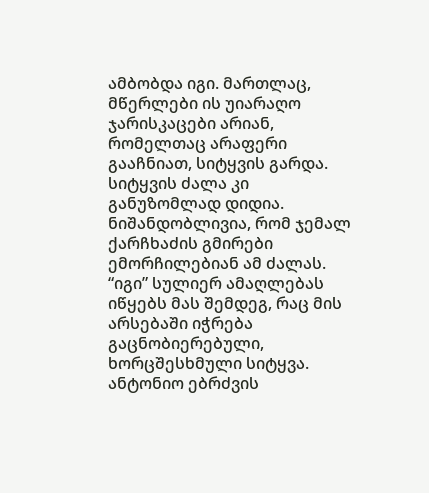ამბობდა იგი. მართლაც, მწერლები ის უიარაღო ჯარისკაცები არიან, რომელთაც არაფერი გააჩნიათ, სიტყვის გარდა. სიტყვის ძალა კი განუზომლად დიდია. ნიშანდობლივია, რომ ჯემალ ქარჩხაძის გმირები ემორჩილებიან ამ ძალას. “იგი” სულიერ ამაღლებას იწყებს მას შემდეგ, რაც მის არსებაში იჭრება გაცნობიერებული, ხორცშესხმული სიტყვა. ანტონიო ებრძვის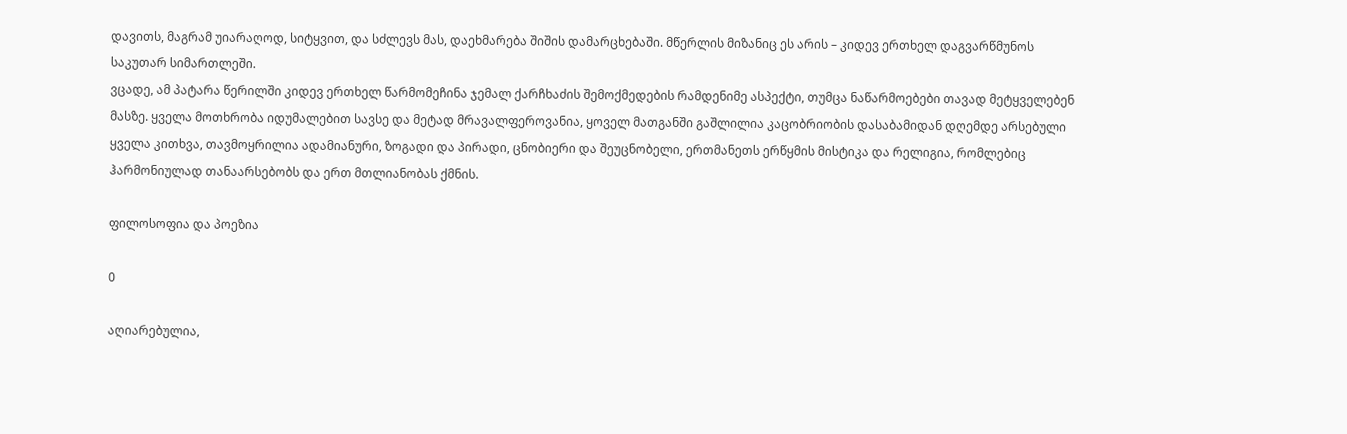დავითს, მაგრამ უიარაღოდ, სიტყვით, და სძლევს მას, დაეხმარება შიშის დამარცხებაში. მწერლის მიზანიც ეს არის – კიდევ ერთხელ დაგვარწმუნოს საკუთარ სიმართლეში.
ვცადე, ამ პატარა წერილში კიდევ ერთხელ წარმომეჩინა ჯემალ ქარჩხაძის შემოქმედების რამდენიმე ასპექტი, თუმცა ნაწარმოებები თავად მეტყველებენ მასზე. ყველა მოთხრობა იდუმალებით სავსე და მეტად მრავალფეროვანია, ყოველ მათგანში გაშლილია კაცობრიობის დასაბამიდან დღემდე არსებული ყველა კითხვა, თავმოყრილია ადამიანური, ზოგადი და პირადი, ცნობიერი და შეუცნობელი, ერთმანეთს ერწყმის მისტიკა და რელიგია, რომლებიც ჰარმონიულად თანაარსებობს და ერთ მთლიანობას ქმნის.

ფილოსოფია და პოეზია

0

აღიარებულია,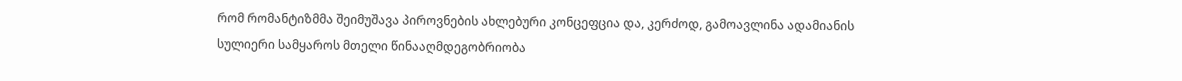რომ რომანტიზმმა შეიმუშავა პიროვნების ახლებური კონცეფცია და, კერძოდ, გამოავლინა ადამიანის
სულიერი სამყაროს მთელი წინააღმდეგობრიობა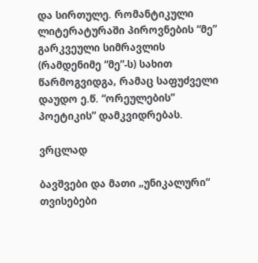და სირთულე. რომანტიკული ლიტერატურაში პიროვნების “მე” გარკვეული სიმრავლის
(რამდენიმე “მე”-ს) სახით წარმოგვიდგა, რამაც საფუძველი დაუდო ე.წ. “ორეულების”
პოეტიკის” დამკვიდრებას.

ვრცლად

ბავშვები და მათი „უნიკალური“ თვისებები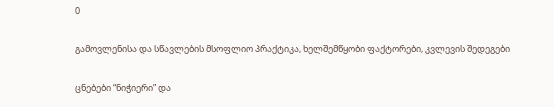0

გამოვლენისა და სწავლების მსოფლიო პრაქტიკა, ხელშემწყობი ფაქტორები, კვლევის შედეგები

ცნებები “ნიჭიერი” და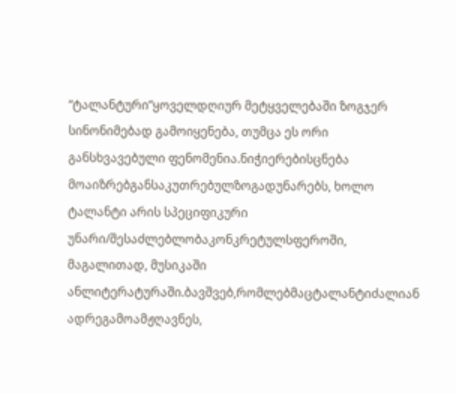“ტალანტური”ყოველდღიურ მეტყველებაში ზოგჯერ სინონიმებად გამოიყენება, თუმცა ეს ორი განსხვავებული ფენომენია.ნიჭიერებისცნება მოაიზრებგანსაკუთრებულზოგადუნარებს, ხოლო ტალანტი არის სპეციფიკური უნარი/შესაძლებლობაკონკრეტულსფეროში, მაგალითად, მუსიკაში ანლიტერატურაში.ბავშვებ,რომლებმაცტალანტიძალიან ადრეგამოამჟღავნეს,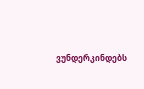ვუნდერკინდებს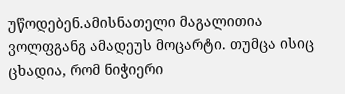უწოდებენ.ამისნათელი მაგალითია ვოლფგანგ ამადეუს მოცარტი. თუმცა ისიც ცხადია, რომ ნიჭიერი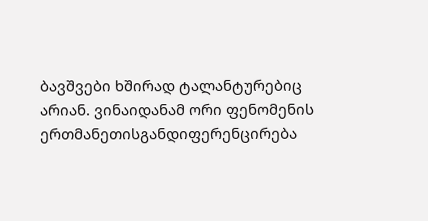ბავშვები ხშირად ტალანტურებიც არიან. ვინაიდანამ ორი ფენომენის ერთმანეთისგანდიფერენცირება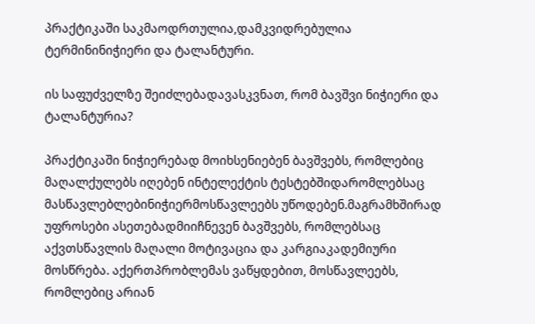პრაქტიკაში საკმაოდრთულია,დამკვიდრებულია ტერმინინიჭიერი და ტალანტური.

ის საფუძველზე შეიძლებადავასკვნათ, რომ ბავშვი ნიჭიერი და ტალანტურია?

პრაქტიკაში ნიჭიერებად მოიხსენიებენ ბავშვებს, რომლებიც მაღალქულებს იღებენ ინტელექტის ტესტებშიდარომლებსაც მასწავლებლებინიჭიერმოსწავლეებს უწოდებენ.მაგრამხშირად უფროსები ასეთებადმიიჩნევენ ბავშვებს, რომლებსაც აქვთსწავლის მაღალი მოტივაცია და კარგიაკადემიური მოსწრება. აქერთპრობლემას ვაწყდებით, მოსწავლეებს, რომლებიც არიან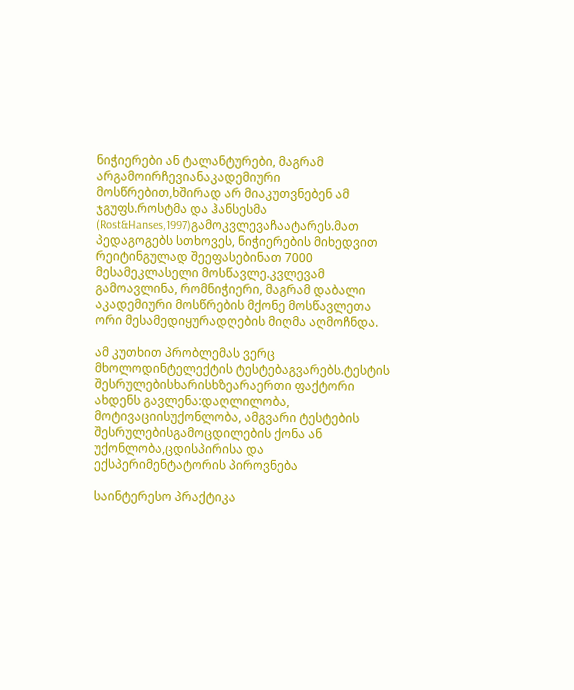ნიჭიერები ან ტალანტურები, მაგრამ არგამოირჩევიანაკადემიური მოსწრებით,ხშირად არ მიაკუთვნებენ ამ ჯგუფს.როსტმა და ჰანსესმა (Rost&Hanses,1997)გამოკვლევაჩაატარეს.მათ პედაგოგებს სთხოვეს, ნიჭიერების მიხედვით რეიტინგულად შეეფასებინათ 7000 მესამეკლასელი მოსწავლე.კვლევამ გამოავლინა, რომნიჭიერი, მაგრამ დაბალი აკადემიური მოსწრების მქონე მოსწავლეთა ორი მესამედიყურადღების მიღმა აღმოჩნდა.

ამ კუთხით პრობლემას ვერც მხოლოდინტელექტის ტესტებაგვარებს.ტესტის შესრულებისხარისხზეარაერთი ფაქტორი ახდენს გავლენა:დაღლილობა, მოტივაციისუქონლობა, ამგვარი ტესტების შესრულებისგამოცდილების ქონა ან უქონლობა,ცდისპირისა და ექსპერიმენტატორის პიროვნება

საინტერესო პრაქტიკა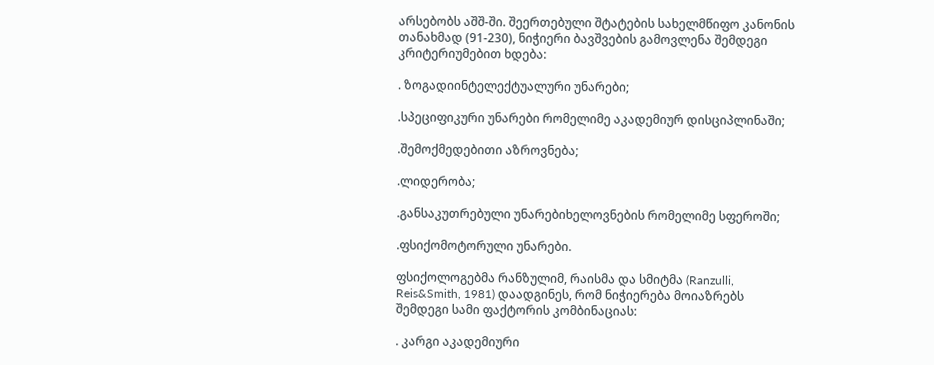არსებობს აშშ-ში. შეერთებული შტატების სახელმწიფო კანონის თანახმად (91-230), ნიჭიერი ბავშვების გამოვლენა შემდეგი კრიტერიუმებით ხდება:

. ზოგადიინტელექტუალური უნარები;

.სპეციფიკური უნარები რომელიმე აკადემიურ დისციპლინაში;

.შემოქმედებითი აზროვნება;

.ლიდერობა;

.განსაკუთრებული უნარებიხელოვნების რომელიმე სფეროში;

.ფსიქომოტორული უნარები.

ფსიქოლოგებმა რანზულიმ, რაისმა და სმიტმა (Ranzulli, Reis&Smith, 1981) დაადგინეს, რომ ნიჭიერება მოიაზრებს შემდეგი სამი ფაქტორის კომბინაციას:

. კარგი აკადემიური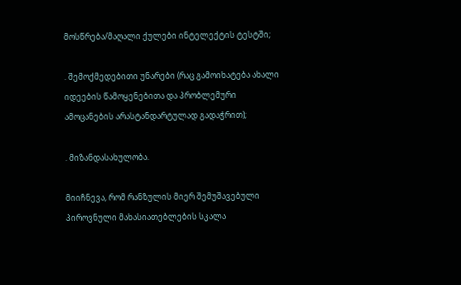მოსწრება/მაღალი ქულები ინტელექტის ტესტში;

. შემოქმედებითი უნარები (რაც გამოიხატება ახალი იდეების წამოყენებითა და პრობლემური ამოცანების არასტანდარტულად გადაჭრით);

. მიზანდასახულობა.

მიიჩნევა, რომ რანზულის მიერ შემუშავებული პიროვნული მახასიათებლების სკალა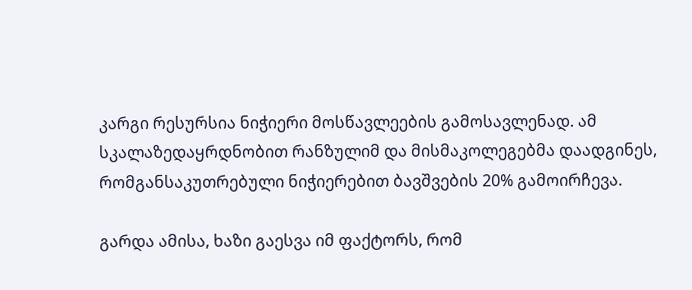კარგი რესურსია ნიჭიერი მოსწავლეების გამოსავლენად. ამ სკალაზედაყრდნობით რანზულიმ და მისმაკოლეგებმა დაადგინეს, რომგანსაკუთრებული ნიჭიერებით ბავშვების 20% გამოირჩევა.

გარდა ამისა, ხაზი გაესვა იმ ფაქტორს, რომ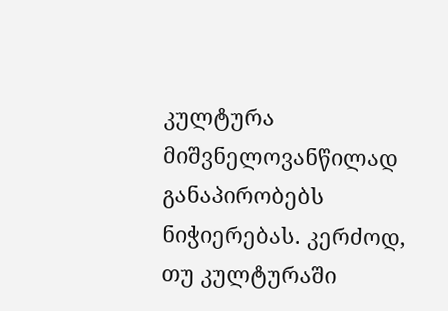კულტურა მიშვნელოვანწილად განაპირობებს ნიჭიერებას. კერძოდ, თუ კულტურაში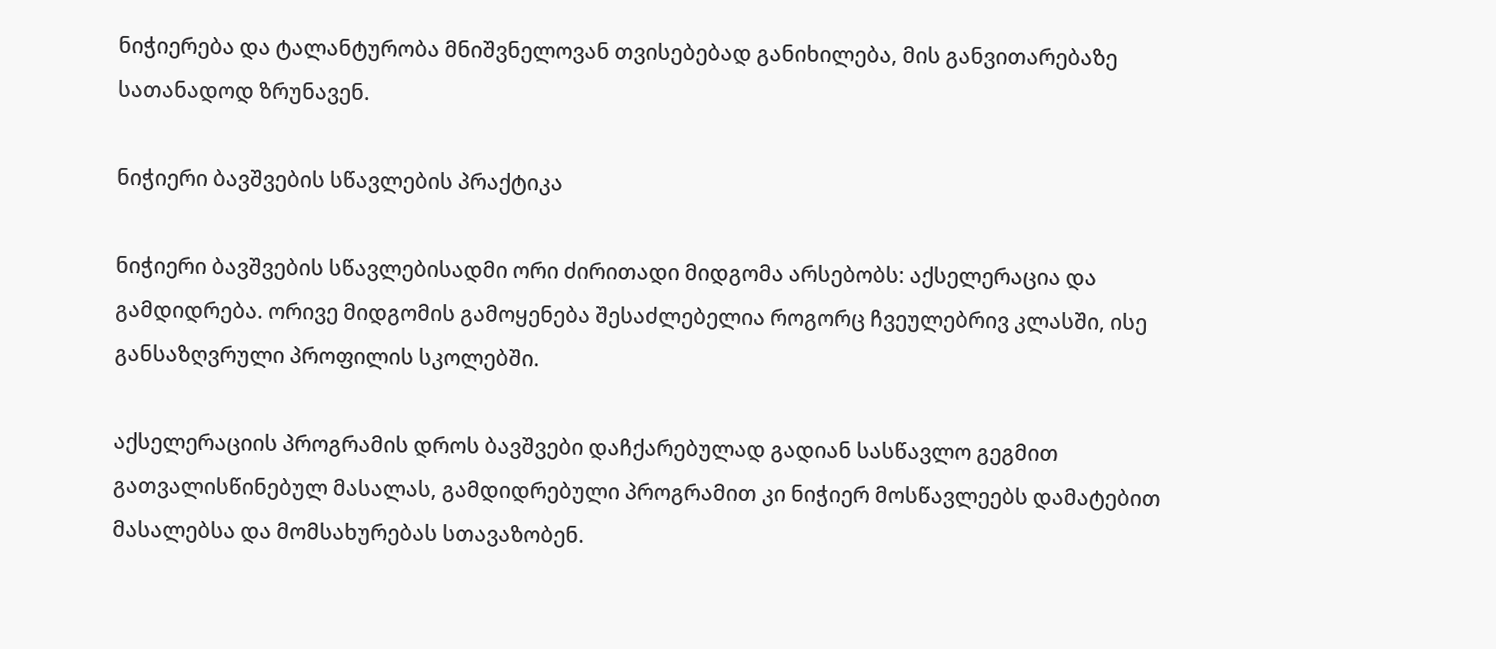ნიჭიერება და ტალანტურობა მნიშვნელოვან თვისებებად განიხილება, მის განვითარებაზე სათანადოდ ზრუნავენ.

ნიჭიერი ბავშვების სწავლების პრაქტიკა

ნიჭიერი ბავშვების სწავლებისადმი ორი ძირითადი მიდგომა არსებობს: აქსელერაცია და გამდიდრება. ორივე მიდგომის გამოყენება შესაძლებელია როგორც ჩვეულებრივ კლასში, ისე განსაზღვრული პროფილის სკოლებში.

აქსელერაციის პროგრამის დროს ბავშვები დაჩქარებულად გადიან სასწავლო გეგმით გათვალისწინებულ მასალას, გამდიდრებული პროგრამით კი ნიჭიერ მოსწავლეებს დამატებით მასალებსა და მომსახურებას სთავაზობენ.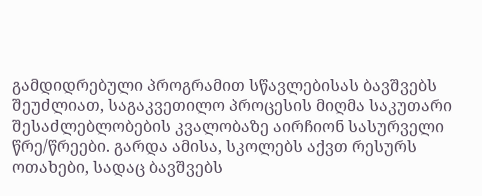გამდიდრებული პროგრამით სწავლებისას ბავშვებს შეუძლიათ, საგაკვეთილო პროცესის მიღმა საკუთარი შესაძლებლობების კვალობაზე აირჩიონ სასურველი წრე/წრეები. გარდა ამისა, სკოლებს აქვთ რესურს ოთახები, სადაც ბავშვებს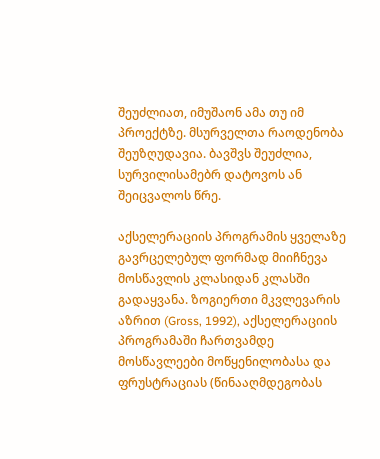შეუძლიათ, იმუშაონ ამა თუ იმ პროექტზე. მსურველთა რაოდენობა შეუზღუდავია. ბავშვს შეუძლია, სურვილისამებრ დატოვოს ან შეიცვალოს წრე.

აქსელერაციის პროგრამის ყველაზე გავრცელებულ ფორმად მიიჩნევა მოსწავლის კლასიდან კლასში გადაყვანა. ზოგიერთი მკვლევარის აზრით (Gross, 1992), აქსელერაციის პროგრამაში ჩართვამდე მოსწავლეები მოწყენილობასა და ფრუსტრაციას (წინააღმდეგობას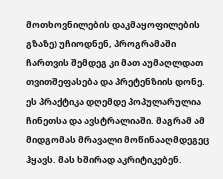მოთხოვნილების დაკმაყოფილების გზაზე) უჩიოდნენ, პროგრამაში ჩართვის შემდეგ კი მათ აუმაღლდათ თვითშეფასება და პრეტენზიის დონე. ეს პრაქტიკა დღემდე პოპულარულია ჩინეთსა და ავსტრალიაში. მაგრამ ამ მიდგომას მრავალი მოწინააღმდეგეც ჰყავს. მას ხშირად აკრიტიკებენ.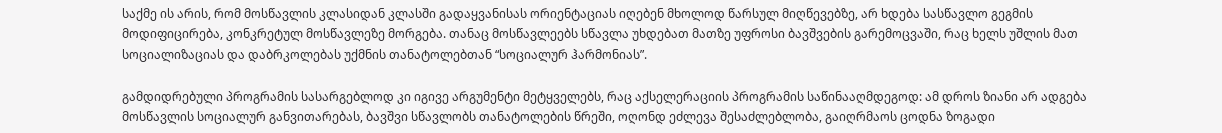საქმე ის არის, რომ მოსწავლის კლასიდან კლასში გადაყვანისას ორიენტაციას იღებენ მხოლოდ წარსულ მიღწევებზე, არ ხდება სასწავლო გეგმის მოდიფიცირება, კონკრეტულ მოსწავლეზე მორგება. თანაც მოსწავლეებს სწავლა უხდებათ მათზე უფროსი ბავშვების გარემოცვაში, რაც ხელს უშლის მათ სოციალიზაციას და დაბრკოლებას უქმნის თანატოლებთან “სოციალურ ჰარმონიას”.

გამდიდრებული პროგრამის სასარგებლოდ კი იგივე არგუმენტი მეტყველებს, რაც აქსელერაციის პროგრამის საწინააღმდეგოდ: ამ დროს ზიანი არ ადგება მოსწავლის სოციალურ განვითარებას, ბავშვი სწავლობს თანატოლების წრეში, ოღონდ ეძლევა შესაძლებლობა, გაიღრმაოს ცოდნა ზოგადი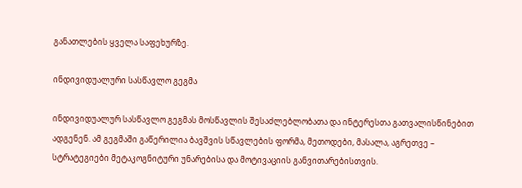განათლების ყველა საფეხურზე.

ინდივიდუალური სასწავლო გეგმა

ინდივიდუალურ სასწავლო გეგმას მოსწავლის შესაძლებლობათა და ინტერესთა გათვალისწინებით ადგენენ. ამ გეგმაში გაწერილია ბავშვის სწავლების ფორმა, მეთოდები, მასალა, აგრეთვე – სტრატეგიები მეტაკოგნიტური უნარებისა და მოტივაციის განვითარებისთვის.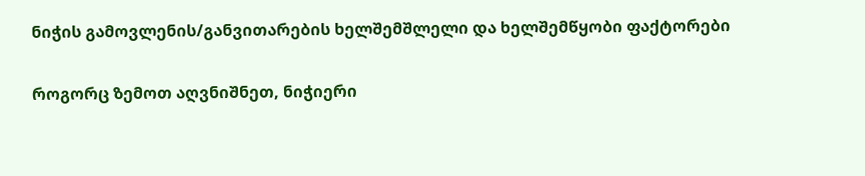ნიჭის გამოვლენის/განვითარების ხელშემშლელი და ხელშემწყობი ფაქტორები

როგორც ზემოთ აღვნიშნეთ, ნიჭიერი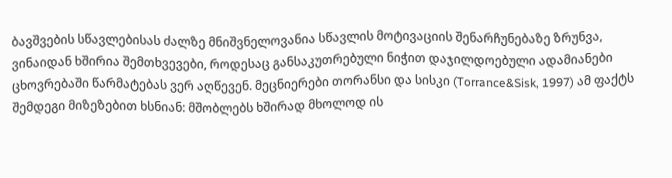ბავშვების სწავლებისას ძალზე მნიშვნელოვანია სწავლის მოტივაციის შენარჩუნებაზე ზრუნვა, ვინაიდან ხშირია შემთხვევები, როდესაც განსაკუთრებული ნიჭით დაჯილდოებული ადამიანები ცხოვრებაში წარმატებას ვერ აღწევენ. მეცნიერები თორანსი და სისკი (Torrance&Sisk, 1997) ამ ფაქტს შემდეგი მიზეზებით ხსნიან: მშობლებს ხშირად მხოლოდ ის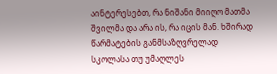აინტერესებთ, რა ნიშანი მიიღო მათმა შვილმა და არა ის, რა იცის მან. ხშირად წარმატების განმსაზღვრელად სკოლასა თუ უმაღლეს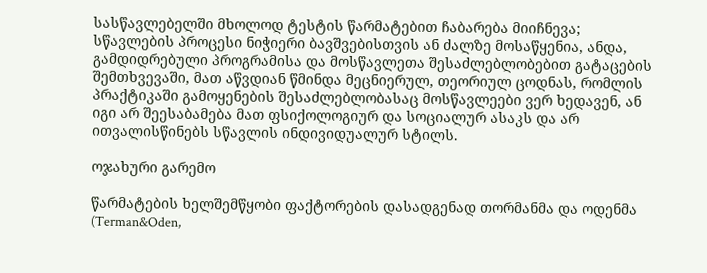სასწავლებელში მხოლოდ ტესტის წარმატებით ჩაბარება მიიჩნევა; სწავლების პროცესი ნიჭიერი ბავშვებისთვის ან ძალზე მოსაწყენია, ანდა, გამდიდრებული პროგრამისა და მოსწავლეთა შესაძლებლობებით გატაცების შემთხვევაში, მათ აწვდიან წმინდა მეცნიერულ, თეორიულ ცოდნას, რომლის პრაქტიკაში გამოყენების შესაძლებლობასაც მოსწავლეები ვერ ხედავენ, ან იგი არ შეესაბამება მათ ფსიქოლოგიურ და სოციალურ ასაკს და არ ითვალისწინებს სწავლის ინდივიდუალურ სტილს.

ოჯახური გარემო

წარმატების ხელშემწყობი ფაქტორების დასადგენად თორმანმა და ოდენმა (Terman&Oden,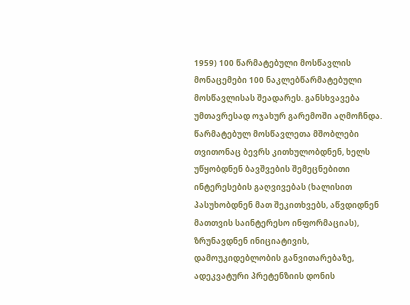1959) 100 წარმატებული მოსწავლის მონაცემები 100 ნაკლებწარმატებული მოსწავლისას შეადარეს. განსხვავება უმთავრესად ოჯახურ გარემოში აღმოჩნდა. წარმატებულ მოსწავლეთა მშობლები თვითონაც ბევრს კითხულობდნენ, ხელს უწყობდნენ ბავშვების შემეცნებითი ინტერესების გაღვივებას (ხალისით პასუხობდნენ მათ შეკითხვებს, აწვდიდნენ მათთვის საინტერესო ინფორმაციას), ზრუნავდნენ ინიციატივის, დამოუკიდებლობის განვითარებაზე, ადეკვატური პრეტენზიის დონის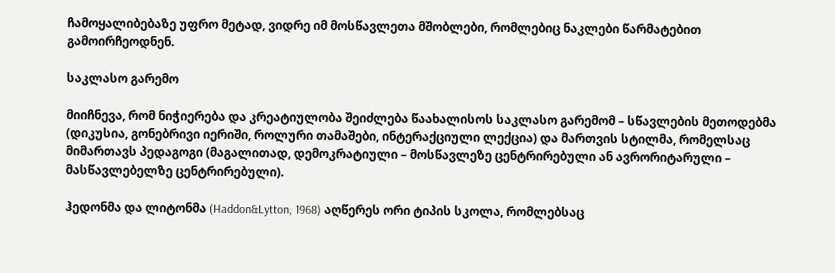ჩამოყალიბებაზე უფრო მეტად, ვიდრე იმ მოსწავლეთა მშობლები, რომლებიც ნაკლები წარმატებით გამოირჩეოდნენ.

საკლასო გარემო

მიიჩნევა, რომ ნიჭიერება და კრეატიულობა შეიძლება წაახალისოს საკლასო გარემომ – სწავლების მეთოდებმა (დიკუსია, გონებრივი იერიში, როლური თამაშები, ინტერაქციული ლექცია) და მართვის სტილმა, რომელსაც მიმართავს პედაგოგი (მაგალითად, დემოკრატიული – მოსწავლეზე ცენტრირებული ან ავრორიტარული – მასწავლებელზე ცენტრირებული).

ჰედონმა და ლიტონმა (Haddon&Lytton, 1968) აღწერეს ორი ტიპის სკოლა, რომლებსაც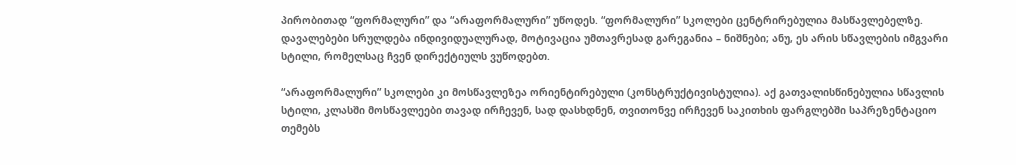პირობითად “ფორმალური” და “არაფორმალური” უწოდეს. “ფორმალური” სკოლები ცენტრირებულია მასწავლებელზე. დავალებები სრულდება ინდივიდუალურად, მოტივაცია უმთავრესად გარეგანია – ნიშნები; ანუ, ეს არის სწავლების იმგვარი სტილი, რომელსაც ჩვენ დირექტიულს ვუწოდებთ.

“არაფორმალური” სკოლები კი მოსწავლეზეა ორიენტირებული (კონსტრუქტივისტულია). აქ გათვალისწინებულია სწავლის სტილი, კლასში მოსწავლეები თავად ირჩევენ, სად დასხდნენ, თვითონვე ირჩევენ საკითხის ფარგლებში საპრეზენტაციო თემებს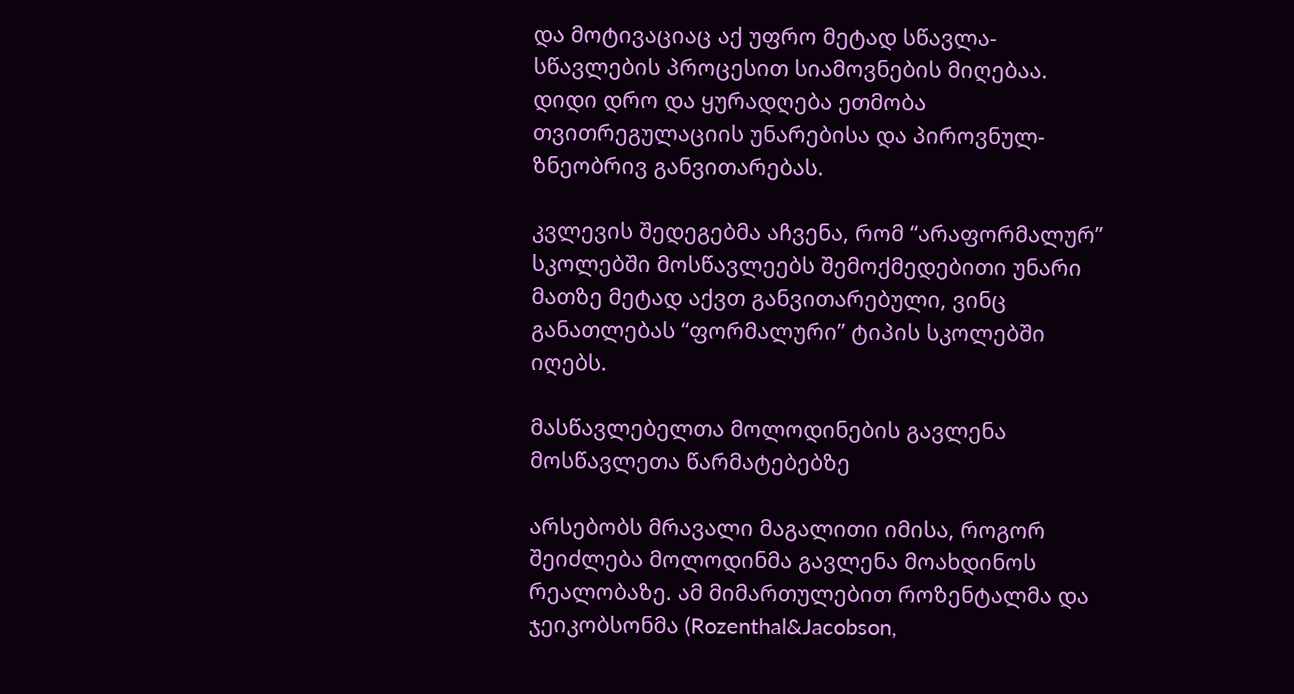და მოტივაციაც აქ უფრო მეტად სწავლა-სწავლების პროცესით სიამოვნების მიღებაა. დიდი დრო და ყურადღება ეთმობა თვითრეგულაციის უნარებისა და პიროვნულ-ზნეობრივ განვითარებას.

კვლევის შედეგებმა აჩვენა, რომ “არაფორმალურ” სკოლებში მოსწავლეებს შემოქმედებითი უნარი მათზე მეტად აქვთ განვითარებული, ვინც განათლებას “ფორმალური” ტიპის სკოლებში იღებს.

მასწავლებელთა მოლოდინების გავლენა მოსწავლეთა წარმატებებზე

არსებობს მრავალი მაგალითი იმისა, როგორ შეიძლება მოლოდინმა გავლენა მოახდინოს რეალობაზე. ამ მიმართულებით როზენტალმა და ჯეიკობსონმა (Rozenthal&Jacobson,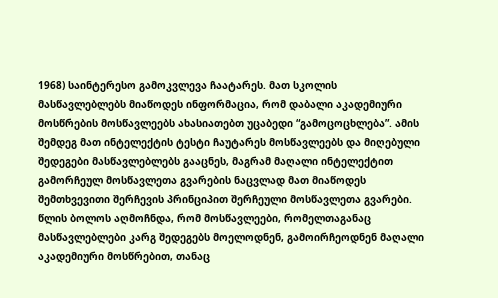1968) საინტერესო გამოკვლევა ჩაატარეს. მათ სკოლის მასწავლებლებს მიაწოდეს ინფორმაცია, რომ დაბალი აკადემიური მოსწრების მოსწავლეებს ახასიათებთ უცაბედი “გამოცოცხლება”. ამის შემდეგ მათ ინტელექტის ტესტი ჩაუტარეს მოსწავლეებს და მიღებული შედეგები მასწავლებლებს გააცნეს, მაგრამ მაღალი ინტელექტით გამორჩეულ მოსწავლეთა გვარების ნაცვლად მათ მიაწოდეს შემთხვევითი შერჩევის პრინციპით შერჩეული მოსწავლეთა გვარები. წლის ბოლოს აღმოჩნდა, რომ მოსწავლეები, რომელთაგანაც მასწავლებლები კარგ შედეგებს მოელოდნენ, გამოირჩეოდნენ მაღალი აკადემიური მოსწრებით, თანაც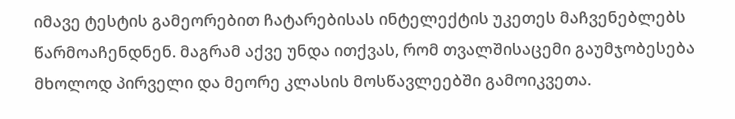იმავე ტესტის გამეორებით ჩატარებისას ინტელექტის უკეთეს მაჩვენებლებს წარმოაჩენდნენ. მაგრამ აქვე უნდა ითქვას, რომ თვალშისაცემი გაუმჯობესება მხოლოდ პირველი და მეორე კლასის მოსწავლეებში გამოიკვეთა.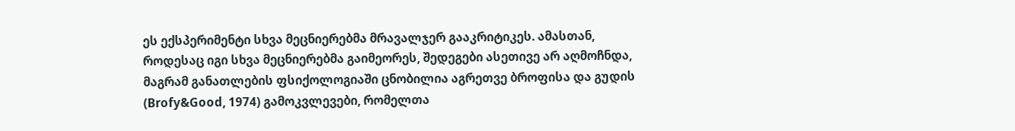ეს ექსპერიმენტი სხვა მეცნიერებმა მრავალჯერ გააკრიტიკეს. ამასთან, როდესაც იგი სხვა მეცნიერებმა გაიმეორეს, შედეგები ასეთივე არ აღმოჩნდა, მაგრამ განათლების ფსიქოლოგიაში ცნობილია აგრეთვე ბროფისა და გუდის (Brofy&Good, 1974) გამოკვლევები, რომელთა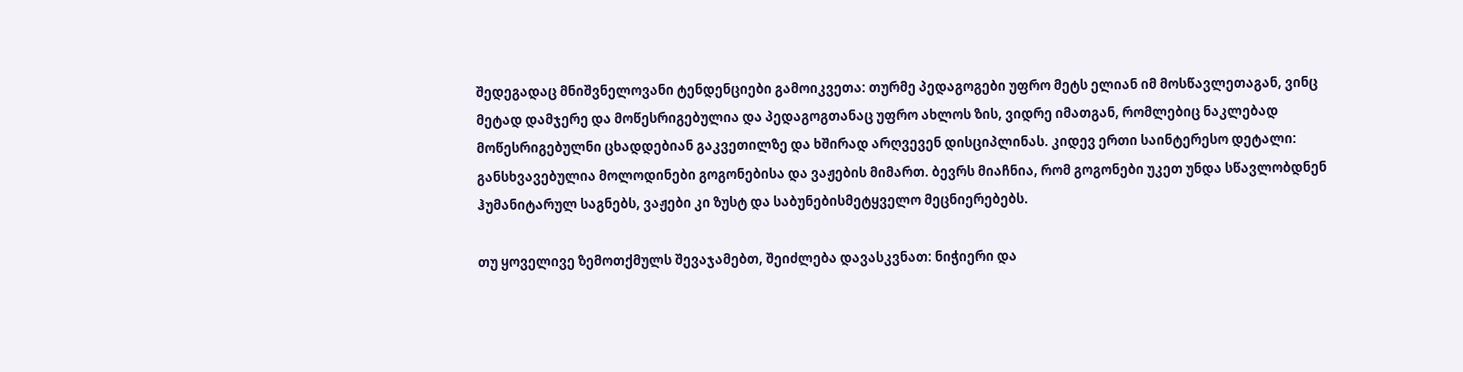შედეგადაც მნიშვნელოვანი ტენდენციები გამოიკვეთა: თურმე პედაგოგები უფრო მეტს ელიან იმ მოსწავლეთაგან, ვინც მეტად დამჯერე და მოწესრიგებულია და პედაგოგთანაც უფრო ახლოს ზის, ვიდრე იმათგან, რომლებიც ნაკლებად მოწესრიგებულნი ცხადდებიან გაკვეთილზე და ხშირად არღვევენ დისციპლინას. კიდევ ერთი საინტერესო დეტალი: განსხვავებულია მოლოდინები გოგონებისა და ვაჟების მიმართ. ბევრს მიაჩნია, რომ გოგონები უკეთ უნდა სწავლობდნენ ჰუმანიტარულ საგნებს, ვაჟები კი ზუსტ და საბუნებისმეტყველო მეცნიერებებს.

თუ ყოველივე ზემოთქმულს შევაჯამებთ, შეიძლება დავასკვნათ: ნიჭიერი და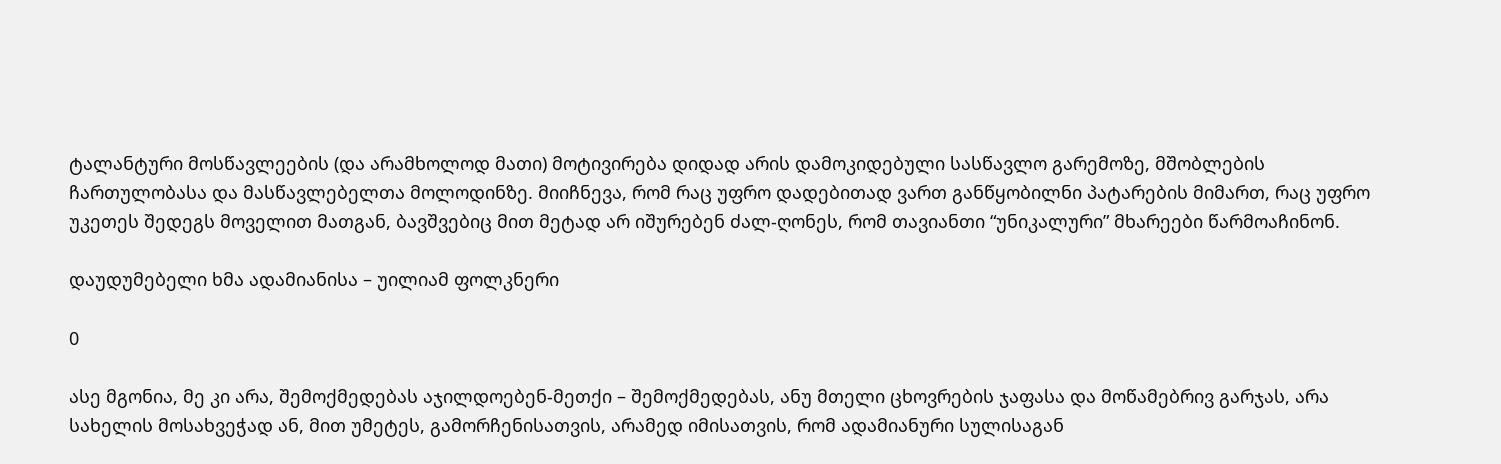ტალანტური მოსწავლეების (და არამხოლოდ მათი) მოტივირება დიდად არის დამოკიდებული სასწავლო გარემოზე, მშობლების ჩართულობასა და მასწავლებელთა მოლოდინზე. მიიჩნევა, რომ რაც უფრო დადებითად ვართ განწყობილნი პატარების მიმართ, რაც უფრო უკეთეს შედეგს მოველით მათგან, ბავშვებიც მით მეტად არ იშურებენ ძალ-ღონეს, რომ თავიანთი “უნიკალური” მხარეები წარმოაჩინონ.

დაუდუმებელი ხმა ადამიანისა – უილიამ ფოლკნერი

0

ასე მგონია, მე კი არა, შემოქმედებას აჯილდოებენ-მეთქი – შემოქმედებას, ანუ მთელი ცხოვრების ჯაფასა და მოწამებრივ გარჯას, არა სახელის მოსახვეჭად ან, მით უმეტეს, გამორჩენისათვის, არამედ იმისათვის, რომ ადამიანური სულისაგან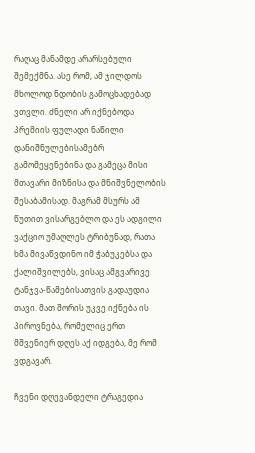რაღაც მანამდე არარსებული შემექმნა. ასე რომ, ამ ჯილდოს მხოლოდ ნდობის გამოცხადებად ვთვლი. ძნელი არ იქნებოდა პრემიის ფულადი ნაწილი დანიშნულებისამებრ გამომეყენებინა და გამეცა მისი მთავარი მიზნისა და მნიშვნელობის შესაბამისად. მაგრამ მსურს ამ წუთით ვისარგებლო და ეს ადგილი ვაქციო უმაღლეს ტრიბუნად, რათა ხმა მივაწვდინო იმ ჭაბუკებსა და ქალიშვილებს, ვისაც ამგვარივე ტანჯვა-წამებისათვის გადაუდია თავი. მათ შორის უკვე იქნება ის პიროვნება, რომელიც ერთ მშვენიერ დღეს აქ იდგება, მე რომ ვდგავარ.

ჩვენი დღევანდელი ტრაგედია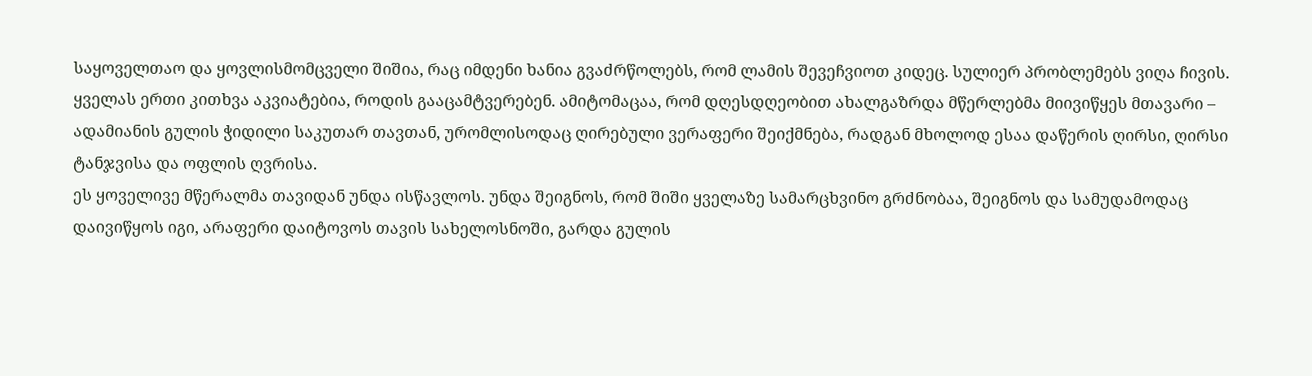საყოველთაო და ყოვლისმომცველი შიშია, რაც იმდენი ხანია გვაძრწოლებს, რომ ლამის შევეჩვიოთ კიდეც. სულიერ პრობლემებს ვიღა ჩივის. ყველას ერთი კითხვა აკვიატებია, როდის გააცამტვერებენ. ამიტომაცაა, რომ დღესდღეობით ახალგაზრდა მწერლებმა მიივიწყეს მთავარი – ადამიანის გულის ჭიდილი საკუთარ თავთან, ურომლისოდაც ღირებული ვერაფერი შეიქმნება, რადგან მხოლოდ ესაა დაწერის ღირსი, ღირსი ტანჯვისა და ოფლის ღვრისა.
ეს ყოველივე მწერალმა თავიდან უნდა ისწავლოს. უნდა შეიგნოს, რომ შიში ყველაზე სამარცხვინო გრძნობაა, შეიგნოს და სამუდამოდაც დაივიწყოს იგი, არაფერი დაიტოვოს თავის სახელოსნოში, გარდა გულის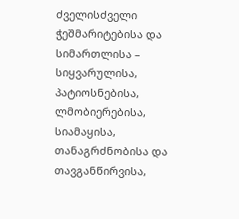ძველისძველი ჭეშმარიტებისა და სიმართლისა – სიყვარულისა, პატიოსნებისა, ლმობიერებისა, სიამაყისა, თანაგრძნობისა და თავგანწირვისა,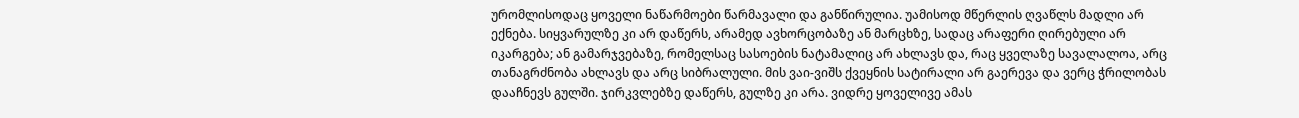ურომლისოდაც ყოველი ნაწარმოები წარმავალი და განწირულია. უამისოდ მწერლის ღვაწლს მადლი არ ექნება. სიყვარულზე კი არ დაწერს, არამედ ავხორცობაზე ან მარცხზე, სადაც არაფერი ღირებული არ იკარგება; ან გამარჯვებაზე, რომელსაც სასოების ნატამალიც არ ახლავს და, რაც ყველაზე სავალალოა, არც თანაგრძნობა ახლავს და არც სიბრალული. მის ვაი-ვიშს ქვეყნის სატირალი არ გაერევა და ვერც ჭრილობას დააჩნევს გულში. ჯირკვლებზე დაწერს, გულზე კი არა. ვიდრე ყოველივე ამას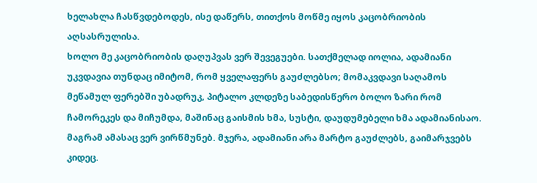ხელახლა ჩასწვდებოდეს, ისე დაწერს, თითქოს მოწმე იყოს კაცობრიობის აღსასრულისა.
ხოლო მე კაცობრიობის დაღუპვას ვერ შევეგუები. სათქმელად იოლია, ადამიანი უკვდავია თუნდაც იმიტომ, რომ ყველაფერს გაუძლებსო; მომაკვდავი საღამოს მეწამულ ფერებში უბადრუკ, პიტალო კლდეზე საბედისწერო ბოლო ზარი რომ ჩამორეკეს და მიჩუმდა, მაშინაც გაისმის ხმა, სუსტი, დაუდუმებელი ხმა ადამიანისაო. მაგრამ ამასაც ვერ ვირწმუნებ. მჯერა, ადამიანი არა მარტო გაუძლებს, გაიმარჯვებს კიდეც.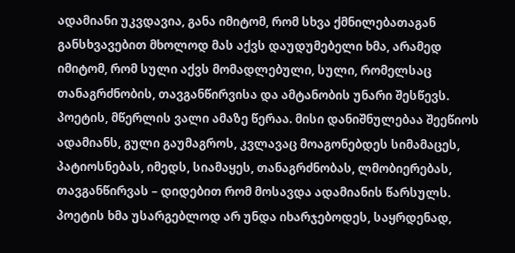ადამიანი უკვდავია, განა იმიტომ, რომ სხვა ქმნილებათაგან განსხვავებით მხოლოდ მას აქვს დაუდუმებელი ხმა, არამედ იმიტომ, რომ სული აქვს მომადლებული, სული, რომელსაც თანაგრძნობის, თავგანწირვისა და ამტანობის უნარი შესწევს. პოეტის, მწერლის ვალი ამაზე წერაა. მისი დანიშნულებაა შეეწიოს ადამიანს, გული გაუმაგროს, კვლავაც მოაგონებდეს სიმამაცეს, პატიოსნებას, იმედს, სიამაყეს, თანაგრძნობას, ლმობიერებას, თავგანწირვას – დიდებით რომ მოსავდა ადამიანის წარსულს. პოეტის ხმა უსარგებლოდ არ უნდა იხარჯებოდეს, საყრდენად,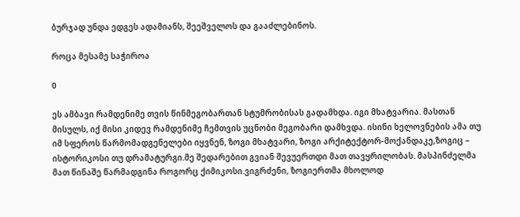ბურჯად უნდა ედგეს ადამიანს, შეეშველოს და გააძლებინოს.

როცა მესამე საჭიროა

0

ეს ამბავი რამდენიმე თვის წინმეგობართან სტუმრობისას გადამხდა. იგი მხატვარია. მასთან მისულს, იქ მისი კიდევ რამდენიმე ჩემთვის უცნობი მეგობარი დამხვდა. ისინი ხელოვნების ამა თუ იმ სფეროს წარმომადგენელები იყვნენ, ზოგი მხატვარი, ზოგი არქიტექტორ-მოქანდაკე,ზოგიც – ისტორიკოსი თუ დრამატურგი.მე შედარებით გვიან შევუერთდი მათ თავყრილობას. მასპინძელმა მათ წინაშე წარმადგინა როგორც ქიმიკოსი.ვიგრძენი, ზოგიერთმა მხოლოდ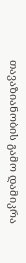თავაზიანობის გამო დამიკრა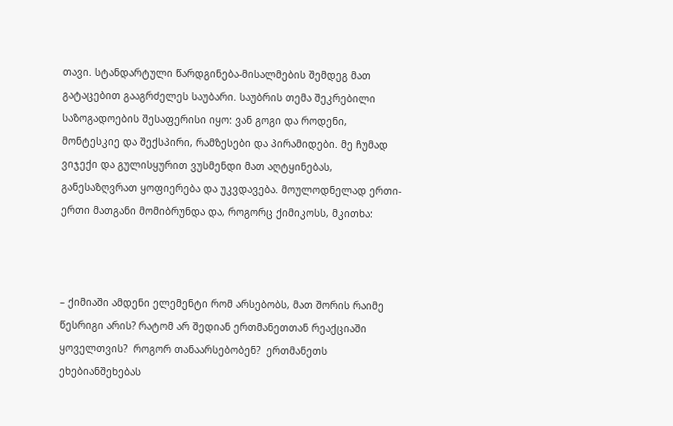თავი. სტანდარტული წარდგინება-მისალმების შემდეგ მათ გატაცებით გააგრძელეს საუბარი. საუბრის თემა შეკრებილი საზოგადოების შესაფერისი იყო: ვან გოგი და როდენი, მონტესკიე და შექსპირი, რამზესები და პირამიდები. მე ჩუმად ვიჯექი და გულისყურით ვუსმენდი მათ აღტყინებას, განესაზღვრათ ყოფიერება და უკვდავება. მოულოდნელად ერთი-ერთი მათგანი მომიბრუნდა და, როგორც ქიმიკოსს, მკითხა:



– ქიმიაში ამდენი ელემენტი რომ არსებობს, მათ შორის რაიმე წესრიგი არის? რატომ არ შედიან ერთმანეთთან რეაქციაში ყოველთვის?  როგორ თანაარსებობენ?  ერთმანეთს ეხებიანშეხებას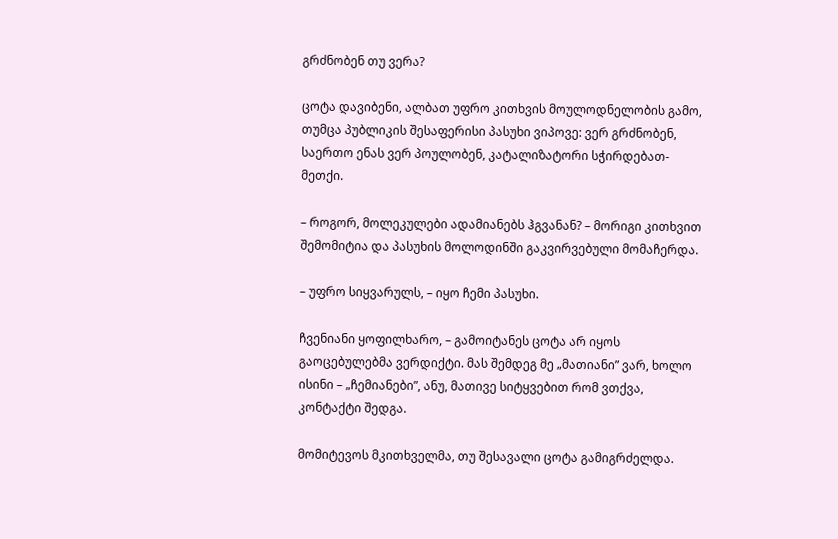გრძნობენ თუ ვერა?

ცოტა დავიბენი, ალბათ უფრო კითხვის მოულოდნელობის გამო, თუმცა პუბლიკის შესაფერისი პასუხი ვიპოვე: ვერ გრძნობენ, საერთო ენას ვერ პოულობენ, კატალიზატორი სჭირდებათ-მეთქი.

– როგორ, მოლეკულები ადამიანებს ჰგვანან? – მორიგი კითხვით შემომიტია და პასუხის მოლოდინში გაკვირვებული მომაჩერდა.

– უფრო სიყვარულს, – იყო ჩემი პასუხი.

ჩვენიანი ყოფილხარო, – გამოიტანეს ცოტა არ იყოს გაოცებულებმა ვერდიქტი. მას შემდეგ მე „მათიანი” ვარ, ხოლო ისინი – „ჩემიანები”, ანუ, მათივე სიტყვებით რომ ვთქვა, კონტაქტი შედგა.

მომიტევოს მკითხველმა, თუ შესავალი ცოტა გამიგრძელდა.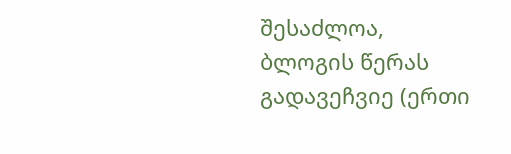შესაძლოა, ბლოგის წერას გადავეჩვიე (ერთი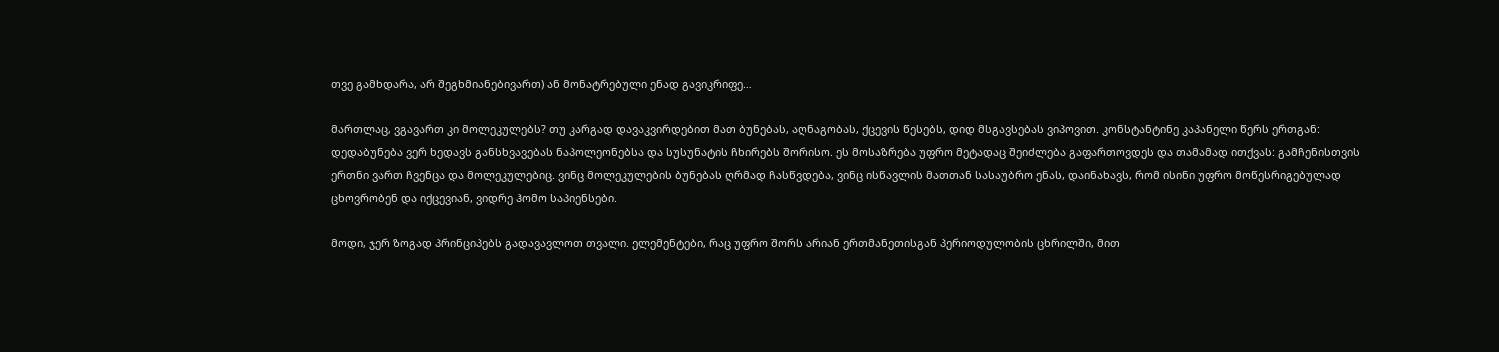თვე გამხდარა, არ შეგხმიანებივართ) ან მონატრებული ენად გავიკრიფე…

მართლაც, ვგავართ კი მოლეკულებს? თუ კარგად დავაკვირდებით მათ ბუნებას, აღნაგობას, ქცევის წესებს, დიდ მსგავსებას ვიპოვით. კონსტანტინე კაპანელი წერს ერთგან: დედაბუნება ვერ ხედავს განსხვავებას ნაპოლეონებსა და სუსუნატის ჩხირებს შორისო. ეს მოსაზრება უფრო მეტადაც შეიძლება გაფართოვდეს და თამამად ითქვას: გამჩენისთვის ერთნი ვართ ჩვენცა და მოლეკულებიც. ვინც მოლეკულების ბუნებას ღრმად ჩასწვდება, ვინც ისწავლის მათთან სასაუბრო ენას, დაინახავს, რომ ისინი უფრო მოწესრიგებულად ცხოვრობენ და იქცევიან, ვიდრე ჰომო საპიენსები.

მოდი, ჯერ ზოგად პრინციპებს გადავავლოთ თვალი. ელემენტები, რაც უფრო შორს არიან ერთმანეთისგან პერიოდულობის ცხრილში, მით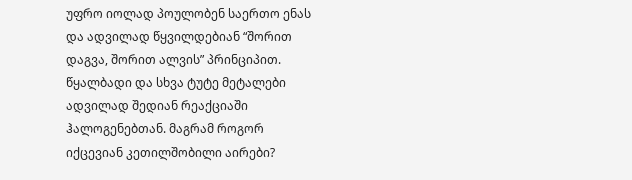უფრო იოლად პოულობენ საერთო ენას და ადვილად წყვილდებიან “შორით დაგვა, შორით ალვის” პრინციპით. წყალბადი და სხვა ტუტე მეტალები ადვილად შედიან რეაქციაში ჰალოგენებთან. მაგრამ როგორ იქცევიან კეთილშობილი აირები?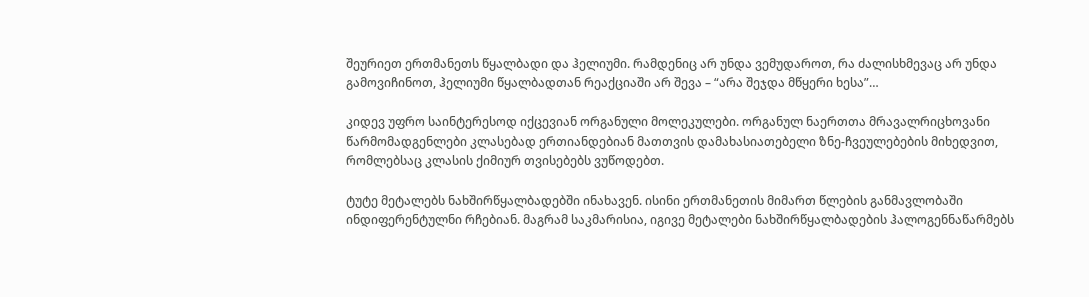შეურიეთ ერთმანეთს წყალბადი და ჰელიუმი. რამდენიც არ უნდა ვემუდაროთ, რა ძალისხმევაც არ უნდა გამოვიჩინოთ, ჰელიუმი წყალბადთან რეაქციაში არ შევა – “არა შეჯდა მწყერი ხესა”…

კიდევ უფრო საინტერესოდ იქცევიან ორგანული მოლეკულები. ორგანულ ნაერთთა მრავალრიცხოვანი წარმომადგენლები კლასებად ერთიანდებიან მათთვის დამახასიათებელი ზნე-ჩვეულებების მიხედვით, რომლებსაც კლასის ქიმიურ თვისებებს ვუწოდებთ.

ტუტე მეტალებს ნახშირწყალბადებში ინახავენ. ისინი ერთმანეთის მიმართ წლების განმავლობაში ინდიფერენტულნი რჩებიან. მაგრამ საკმარისია, იგივე მეტალები ნახშირწყალბადების ჰალოგენნაწარმებს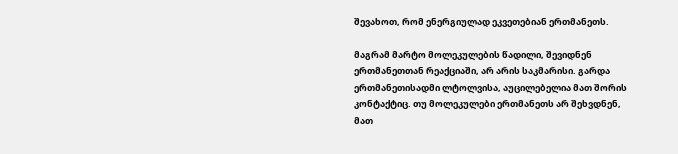შევახოთ, რომ ენერგიულად ეკვეთებიან ერთმანეთს.

მაგრამ მარტო მოლეკულების წადილი, შევიდნენ ერთმანეთთან რეაქციაში, არ არის საკმარისი. გარდა ერთმანეთისადმი ლტოლვისა, აუცილებელია მათ შორის კონტაქტიც. თუ მოლეკულები ერთმანეთს არ შეხვდნენ, მათ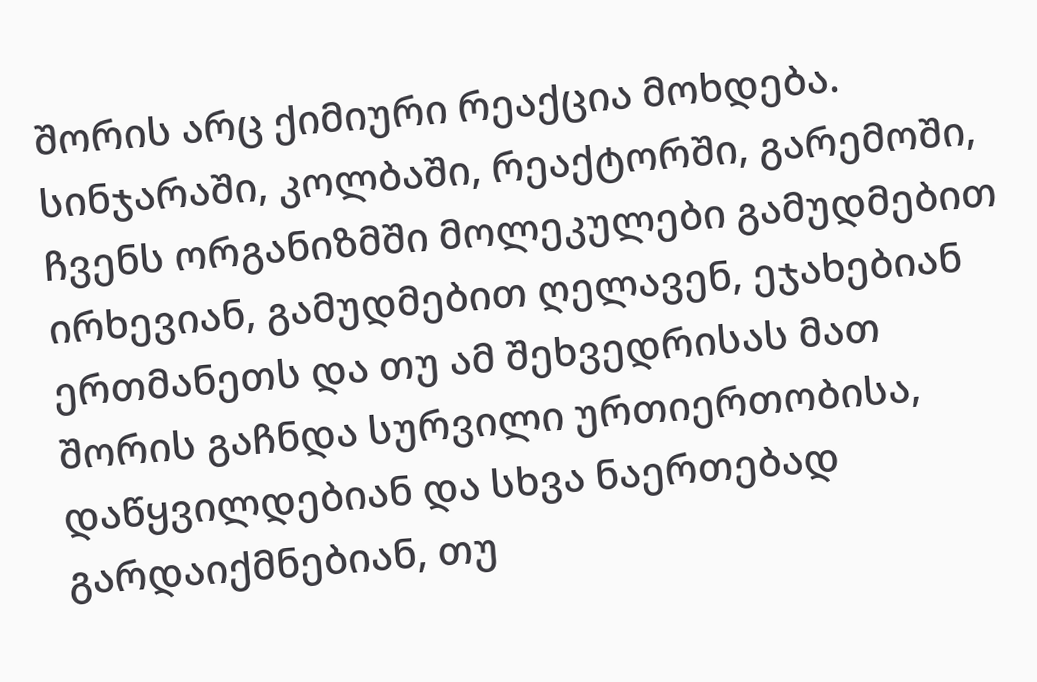შორის არც ქიმიური რეაქცია მოხდება. სინჯარაში, კოლბაში, რეაქტორში, გარემოში, ჩვენს ორგანიზმში მოლეკულები გამუდმებით ირხევიან, გამუდმებით ღელავენ, ეჯახებიან ერთმანეთს და თუ ამ შეხვედრისას მათ შორის გაჩნდა სურვილი ურთიერთობისა, დაწყვილდებიან და სხვა ნაერთებად გარდაიქმნებიან, თუ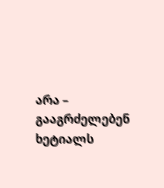არა – გააგრძელებენ ხეტიალს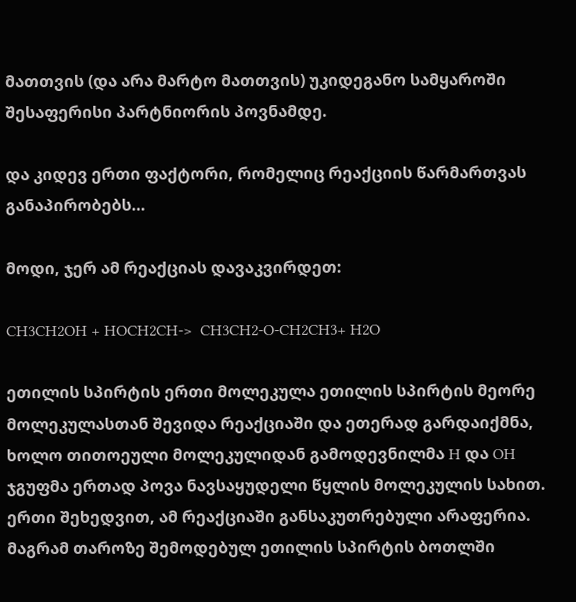მათთვის (და არა მარტო მათთვის) უკიდეგანო სამყაროში შესაფერისი პარტნიორის პოვნამდე.

და კიდევ ერთი ფაქტორი, რომელიც რეაქციის წარმართვას განაპირობებს…

მოდი, ჯერ ამ რეაქციას დავაკვირდეთ:

CH3CH2OH + HOCH2CH->  CH3CH2-O-CH2CH3+ H2O

ეთილის სპირტის ერთი მოლეკულა ეთილის სპირტის მეორე მოლეკულასთან შევიდა რეაქციაში და ეთერად გარდაიქმნა, ხოლო თითოეული მოლეკულიდან გამოდევნილმა H და OH ჯგუფმა ერთად პოვა ნავსაყუდელი წყლის მოლეკულის სახით. ერთი შეხედვით, ამ რეაქციაში განსაკუთრებული არაფერია. მაგრამ თაროზე შემოდებულ ეთილის სპირტის ბოთლში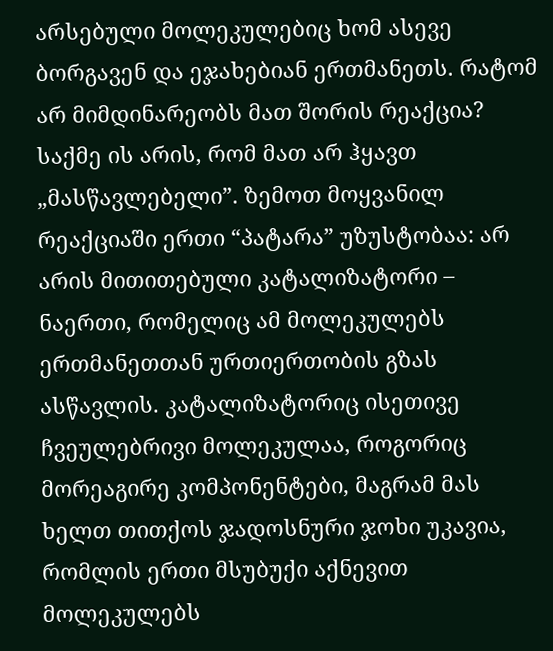არსებული მოლეკულებიც ხომ ასევე ბორგავენ და ეჯახებიან ერთმანეთს. რატომ არ მიმდინარეობს მათ შორის რეაქცია? საქმე ის არის, რომ მათ არ ჰყავთ „მასწავლებელი”. ზემოთ მოყვანილ რეაქციაში ერთი “პატარა” უზუსტობაა: არ არის მითითებული კატალიზატორი – ნაერთი, რომელიც ამ მოლეკულებს ერთმანეთთან ურთიერთობის გზას ასწავლის. კატალიზატორიც ისეთივე ჩვეულებრივი მოლეკულაა, როგორიც მორეაგირე კომპონენტები, მაგრამ მას ხელთ თითქოს ჯადოსნური ჯოხი უკავია, რომლის ერთი მსუბუქი აქნევით მოლეკულებს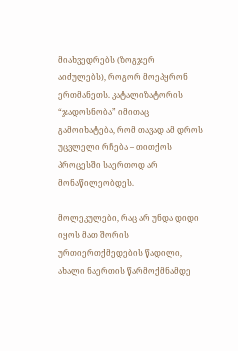მიახვედრებს (ზოგჯერ აიძულებს), როგორ მოეპყრონ ერთმანეთს. კატალიზატორის “ჯადოსნობა” იმითაც გამოიხატება, რომ თავად ამ დროს უცვლელი რჩება – თითქოს პროცესში საერთოდ არ მონაწილეობდეს.

მოლეკულები, რაც არ უნდა დიდი იყოს მათ შორის ურთიერთქმედების წადილი, ახალი ნაერთის წარმოქმნამდე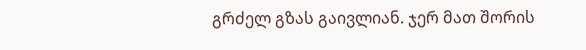გრძელ გზას გაივლიან. ჯერ მათ შორის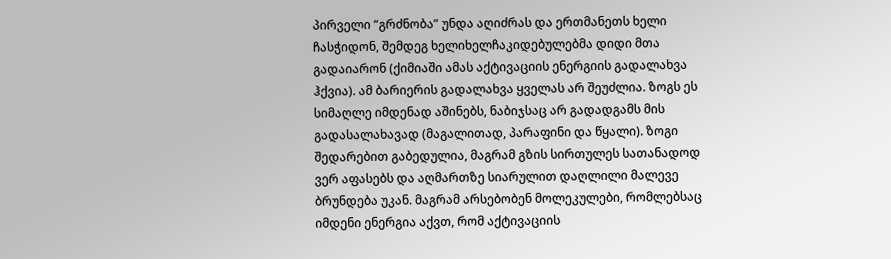პირველი “გრძნობა” უნდა აღიძრას და ერთმანეთს ხელი ჩასჭიდონ, შემდეგ ხელიხელჩაკიდებულებმა დიდი მთა გადაიარონ (ქიმიაში ამას აქტივაციის ენერგიის გადალახვა ჰქვია). ამ ბარიერის გადალახვა ყველას არ შეუძლია. ზოგს ეს სიმაღლე იმდენად აშინებს, ნაბიჯსაც არ გადადგამს მის გადასალახავად (მაგალითად, პარაფინი და წყალი). ზოგი შედარებით გაბედულია, მაგრამ გზის სირთულეს სათანადოდ ვერ აფასებს და აღმართზე სიარულით დაღლილი მალევე ბრუნდება უკან. მაგრამ არსებობენ მოლეკულები, რომლებსაც იმდენი ენერგია აქვთ, რომ აქტივაციის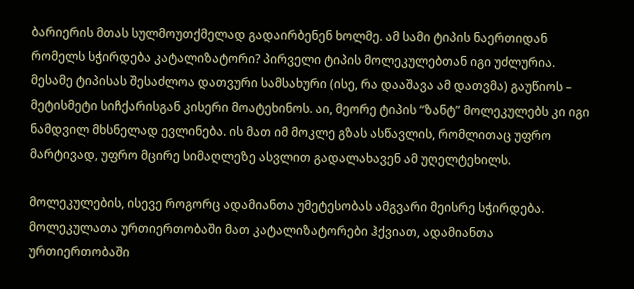ბარიერის მთას სულმოუთქმელად გადაირბენენ ხოლმე. ამ სამი ტიპის ნაერთიდან რომელს სჭირდება კატალიზატორი? პირველი ტიპის მოლეკულებთან იგი უძლურია. მესამე ტიპისას შესაძლოა დათვური სამსახური (ისე, რა დააშავა ამ დათვმა) გაუწიოს – მეტისმეტი სიჩქარისგან კისერი მოატეხინოს. აი, მეორე ტიპის “ზანტ” მოლეკულებს კი იგი ნამდვილ მხსნელად ევლინება. ის მათ იმ მოკლე გზას ასწავლის, რომლითაც უფრო მარტივად, უფრო მცირე სიმაღლეზე ასვლით გადალახავენ ამ უღელტეხილს.

მოლეკულების, ისევე როგორც ადამიანთა უმეტესობას ამგვარი მეისრე სჭირდება. მოლეკულათა ურთიერთობაში მათ კატალიზატორები ჰქვიათ, ადამიანთა ურთიერთობაში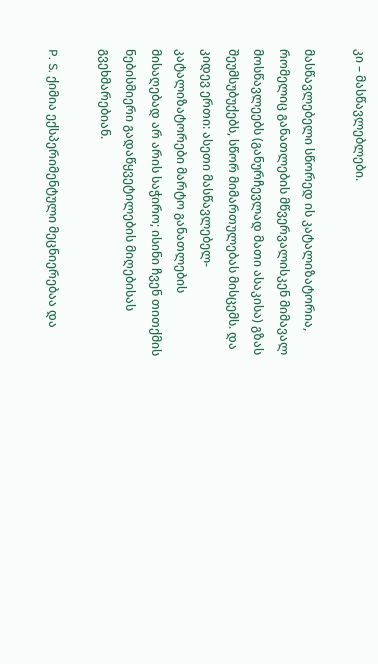კი – მასწავლებლები.

მასწავლებელი სწორედ ის კატალიზატორია, რომელიც განათლების მწვერვალისკენ მიმავალ მოსწავლეებს (განურჩევლად მათი ასაკისა) გზას შეუმსუბუქებს, სწორ მიმართულებას მისცემს. და კიდევ ერთი: ასეთი მასწავლებელ-კატალიზატორები მარტო განათლების მისაღებად არ არის საჭირო; ისინი ჩვენ თითქმის ნებისმიერი გადაწყვეტილების მიღებისას გვეხმარებიან.

P. S. ქიმია ექსპერიმენტული მეცნიერებაა და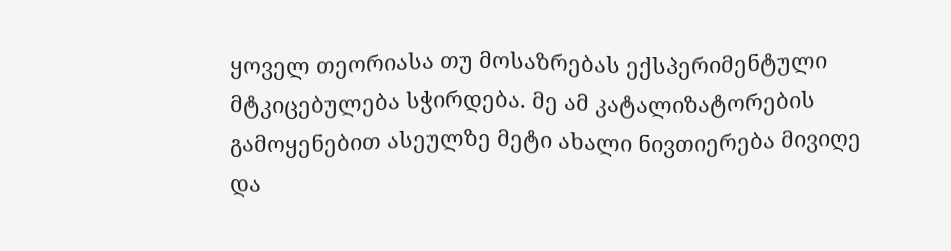ყოველ თეორიასა თუ მოსაზრებას ექსპერიმენტული მტკიცებულება სჭირდება. მე ამ კატალიზატორების გამოყენებით ასეულზე მეტი ახალი ნივთიერება მივიღე და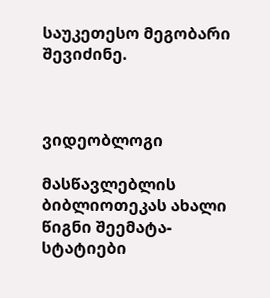საუკეთესო მეგობარი შევიძინე.



ვიდეობლოგი

მასწავლებლის ბიბლიოთეკას ახალი წიგნი შეემატა- სტატიები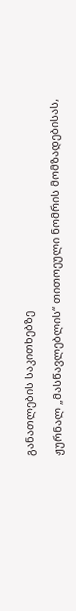განათლების საკითხებზე

ჟურნალ „მასწავლებლის“ თითოეული ნომრის მომზადებისას,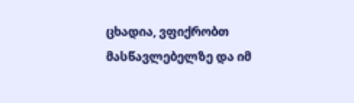ცხადია, ვფიქრობთ მასწავლებელზე და იმ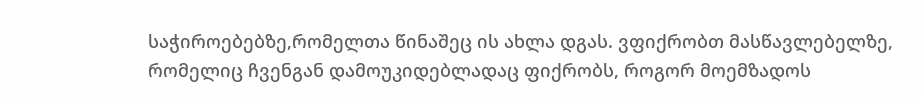საჭიროებებზე,რომელთა წინაშეც ის ახლა დგას. ვფიქრობთ მასწავლებელზე, რომელიც ჩვენგან დამოუკიდებლადაც ფიქრობს, როგორ მოემზადოს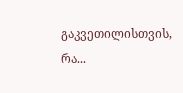გაკვეთილისთვის, რა...